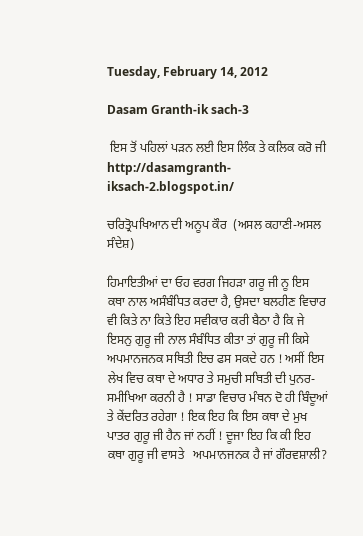Tuesday, February 14, 2012

Dasam Granth-ik sach-3

 ਇਸ ਤੋਂ ਪਹਿਲਾਂ ਪੜਨ ਲਈ ਇਸ ਲਿੰਕ ਤੇ ਕਲਿਕ ਕਰੋ ਜੀ   http://dasamgranth-iksach-2.blogspot.in/

ਚਰਿਤ੍ਰੋਪਖਿਆਨ ਦੀ ਅਨੂਪ ਕੌਰ  (ਅਸਲ ਕਹਾਣੀ-ਅਸਲ ਸੰਦੇਸ਼)

ਹਿਮਾਇਤੀਆਂ ਦਾ ਓਹ ਵਰਗ ਜਿਹੜਾ ਗਰੂ ਜੀ ਨੂ ਇਸ ਕਥਾ ਨਾਲ ਅਸੰਬੰਧਿਤ ਕਰਦਾ ਹੈ, ਉਸਦਾ ਬਲਹੀਣ ਵਿਚਾਰ ਵੀ ਕਿਤੇ ਨਾ ਕਿਤੇ ਇਹ ਸਵੀਕਾਰ ਕਰੀ ਬੈਠਾ ਹੈ ਕਿ ਜੇ ਇਸਨੁ ਗੁਰੂ ਜੀ ਨਾਲ ਸੰਬੰਧਿਤ ਕੀਤਾ ਤਾਂ ਗੁਰੂ ਜੀ ਕਿਸੇ ਅਪਮਾਨਜਨਕ ਸਥਿਤੀ ਇਚ ਫਸ ਸਕਦੇ ਹਨ ! ਅਸੀਂ ਇਸ ਲੇਖ ਵਿਚ ਕਥਾ ਦੇ ਅਧਾਰ ਤੇ ਸਮੁਚੀ ਸਥਿਤੀ ਦੀ ਪੁਨਰ-ਸਮੀਖਿਆ ਕਰਨੀ ਹੈ ! ਸਾਡਾ ਵਿਚਾਰ ਮੰਥਨ ਦੋ ਹੀ ਬਿੰਦੂਆਂ ਤੇ ਕੇਂਦਰਿਤ ਰਹੇਗਾ ! ਇਕ ਇਹ ਕਿ ਇਸ ਕਥਾ ਦੇ ਮੁਖ ਪਾਤਰ ਗੁਰੂ ਜੀ ਹੈਨ ਜਾਂ ਨਹੀਂ ! ਦੂਜਾ ਇਹ ਕਿ ਕੀ ਇਹ ਕਥਾ ਗੁਰੂ ਜੀ ਵਾਸਤੇ   ਅਪਮਾਨਜਨਕ ਹੈ ਜਾਂ ਗੌਰਵਸ਼ਾਲੀ?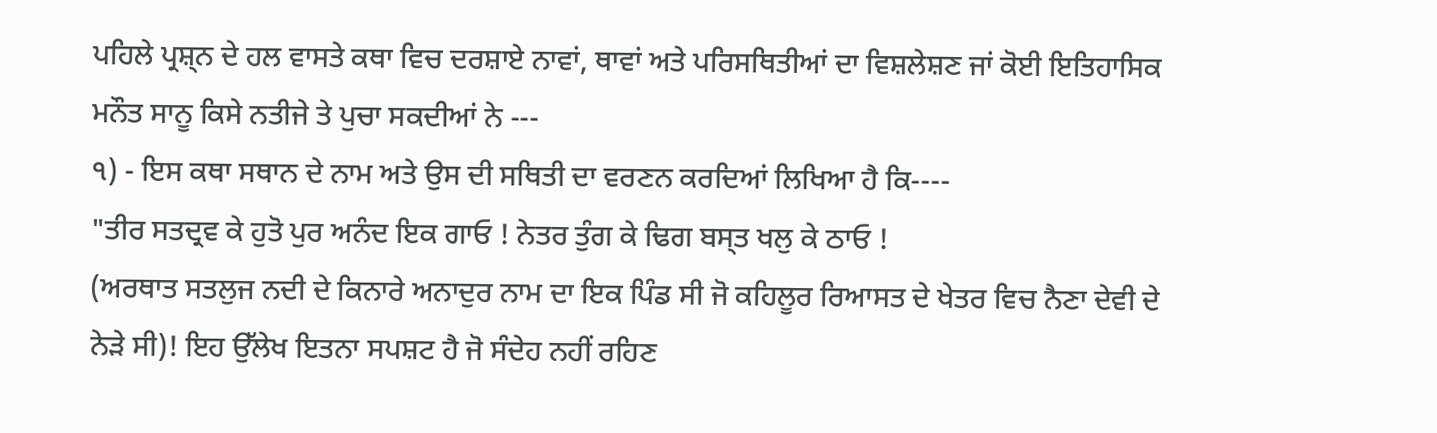ਪਹਿਲੇ ਪ੍ਰਸ਼੍ਨ ਦੇ ਹਲ ਵਾਸਤੇ ਕਥਾ ਵਿਚ ਦਰਸ਼ਾਏ ਨਾਵਾਂ, ਥਾਵਾਂ ਅਤੇ ਪਰਿਸਥਿਤੀਆਂ ਦਾ ਵਿਸ਼ਲੇਸ਼ਣ ਜਾਂ ਕੋਈ ਇਤਿਹਾਸਿਕ ਮਨੌਤ ਸਾਨੂ ਕਿਸੇ ਨਤੀਜੇ ਤੇ ਪੁਚਾ ਸਕਦੀਆਂ ਨੇ ---
੧) - ਇਸ ਕਥਾ ਸਥਾਨ ਦੇ ਨਾਮ ਅਤੇ ਉਸ ਦੀ ਸਥਿਤੀ ਦਾ ਵਰਣਨ ਕਰਦਿਆਂ ਲਿਖਿਆ ਹੈ ਕਿ----
"ਤੀਰ ਸਤਦ੍ਰਵ ਕੇ ਹੁਤੋ ਪੁਰ ਅਨੰਦ ਇਕ ਗਾਓ ! ਨੇਤਰ ਤੁੰਗ ਕੇ ਢਿਗ ਬਸ੍ਤ ਖਲੁ ਕੇ ਠਾਓ !
(ਅਰਥਾਤ ਸਤਲੁਜ ਨਦੀ ਦੇ ਕਿਨਾਰੇ ਅਨਾਦੁਰ ਨਾਮ ਦਾ ਇਕ ਪਿੰਡ ਸੀ ਜੋ ਕਹਿਲੂਰ ਰਿਆਸਤ ਦੇ ਖੇਤਰ ਵਿਚ ਨੈਣਾ ਦੇਵੀ ਦੇ ਨੇੜੇ ਸੀ)! ਇਹ ਉੱਲੇਖ ਇਤਨਾ ਸਪਸ਼ਟ ਹੈ ਜੋ ਸੰਦੇਹ ਨਹੀਂ ਰਹਿਣ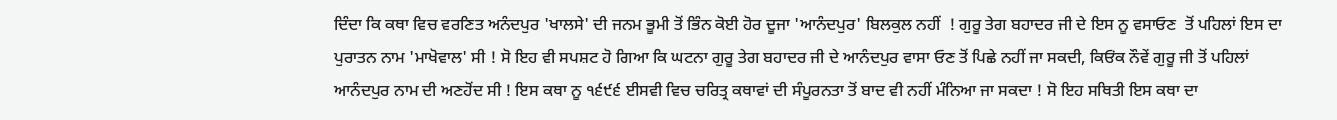ਦਿੰਦਾ ਕਿ ਕਥਾ ਵਿਚ ਵਰਣਿਤ ਅਨੰਦਪੁਰ 'ਖਾਲਸੇ' ਦੀ ਜਨਮ ਭੂਮੀ ਤੋਂ ਭਿੰਨ ਕੋਈ ਹੋਰ ਦੂਜਾ 'ਆਨੰਦਪੁਰ' ਬਿਲਕੁਲ ਨਹੀਂ  ! ਗੁਰੂ ਤੇਗ ਬਹਾਦਰ ਜੀ ਦੇ ਇਸ ਨੂ ਵਸਾਓਣ  ਤੋਂ ਪਹਿਲਾਂ ਇਸ ਦਾ ਪੁਰਾਤਨ ਨਾਮ 'ਮਾਖੋਵਾਲ' ਸੀ ! ਸੋ ਇਹ ਵੀ ਸਪਸ਼ਟ ਹੋ ਗਿਆ ਕਿ ਘਟਨਾ ਗੁਰੂ ਤੇਗ ਬਹਾਦਰ ਜੀ ਦੇ ਆਨੰਦਪੁਰ ਵਾਸਾ ਓਣ ਤੋਂ ਪਿਛੇ ਨਹੀਂ ਜਾ ਸਕਦੀ, ਕਿਓਂਕ ਨੌਵੇਂ ਗੁਰੂ ਜੀ ਤੋਂ ਪਹਿਲਾਂ ਆਨੰਦਪੁਰ ਨਾਮ ਦੀ ਅਣਹੋਂਦ ਸੀ ! ਇਸ ਕਥਾ ਨੂ ੧੬੯੬ ਈਸਵੀ ਵਿਚ ਚਰਿਤ੍ਰ ਕਥਾਵਾਂ ਦੀ ਸੰਪੂਰਨਤਾ ਤੋਂ ਬਾਦ ਵੀ ਨਹੀਂ ਮੰਨਿਆ ਜਾ ਸਕਦਾ ! ਸੋ ਇਹ ਸਥਿਤੀ ਇਸ ਕਥਾ ਦਾ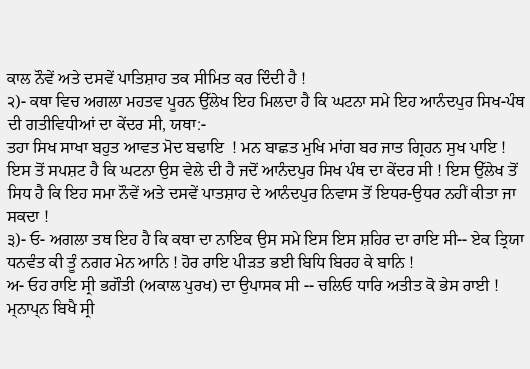ਕਾਲ ਨੌਵੇਂ ਅਤੇ ਦਸਵੇਂ ਪਾਤਿਸ਼ਾਹ ਤਕ ਸੀਮਿਤ ਕਰ ਦਿੰਦੀ ਹੈ !
੨)- ਕਥਾ ਵਿਚ ਅਗਲਾ ਮਹਤਵ ਪੂਰਨ ਉੱਲੇਖ ਇਹ ਮਿਲਦਾ ਹੈ ਕਿ ਘਟਨਾ ਸਮੇ ਇਹ ਆਨੰਦਪੁਰ ਸਿਖ-ਪੰਥ ਦੀ ਗਤੀਵਿਧੀਆਂ ਦਾ ਕੇਂਦਰ ਸੀ, ਯਥਾ:-
ਤਹਾ ਸਿਖ ਸਾਖਾ ਬਹੁਤ ਆਵਤ ਮੋਦ ਬਢਾਇ  ! ਮਨ ਬਾਛਤ ਮੁਖਿ ਮਾਂਗ ਬਰ ਜਾਤ ਗ੍ਰਿਹਨ ਸੁਖ ਪਾਇ !
ਇਸ ਤੋਂ ਸਪਸ਼ਟ ਹੈ ਕਿ ਘਟਨਾ ਉਸ ਵੇਲੇ ਦੀ ਹੈ ਜਦੋਂ ਆਨੰਦਪੁਰ ਸਿਖ ਪੰਥ ਦਾ ਕੇਂਦਰ ਸੀ ! ਇਸ ਉੱਲੇਖ ਤੋਂ ਸਿਧ ਹੈ ਕਿ ਇਹ ਸਮਾ ਨੌਵੇਂ ਅਤੇ ਦਸਵੇਂ ਪਾਤਸ਼ਾਹ ਦੇ ਆਨੰਦਪੁਰ ਨਿਵਾਸ ਤੋਂ ਇਧਰ-ਉਧਰ ਨਹੀਂ ਕੀਤਾ ਜਾ ਸਕਦਾ !
੩)- ਓ- ਅਗਲਾ ਤਥ ਇਹ ਹੈ ਕਿ ਕਥਾ ਦਾ ਨਾਇਕ ਉਸ ਸਮੇ ਇਸ ਇਸ ਸ਼ਹਿਰ ਦਾ ਰਾਇ ਸੀ-- ਏਕ ਤ੍ਰਿਯਾ ਧਨਵੰਤ ਕੀ ਤੂੰ ਨਗਰ ਮੇਨ ਆਨਿ ! ਹੋਰ ਰਾਇ ਪੀੜਤ ਭਈ ਬਿਧਿ ਬਿਰਹ ਕੇ ਬਾਨਿ !
ਅ- ਓਹ ਰਾਇ ਸ੍ਰੀ ਭਗੌਤੀ (ਅਕਾਲ ਪੁਰਖ) ਦਾ ਉਪਾਸਕ ਸੀ -- ਚਲਿਓ ਧਾਰਿ ਅਤੀਤ ਕੋ ਭੇਸ ਰਾਈ ! ਮ੍ਨਾਪ੍ਨ ਬਿਖੈ ਸ੍ਰੀ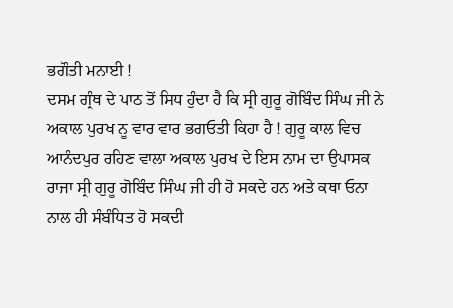ਭਗੌਤੀ ਮਨਾਈ !
ਦਸਮ ਗ੍ਰੰਥ ਦੇ ਪਾਠ ਤੋਂ ਸਿਧ ਹੁੰਦਾ ਹੈ ਕਿ ਸ੍ਰੀ ਗੁਰੂ ਗੋਬਿੰਦ ਸਿੰਘ ਜੀ ਨੇ ਅਕਾਲ ਪੁਰਖ ਨੂ ਵਾਰ ਵਾਰ ਭਗਓਤੀ ਕਿਹਾ ਹੈ ! ਗੁਰੂ ਕਾਲ ਵਿਚ ਆਨੰਦਪੁਰ ਰਹਿਣ ਵਾਲਾ ਅਕਾਲ ਪੁਰਖ ਦੇ ਇਸ ਨਾਮ ਦਾ ਉਪਾਸਕ ਰਾਜਾ ਸ੍ਰੀ ਗੁਰੂ ਗੋਬਿੰਦ ਸਿੰਘ ਜੀ ਹੀ ਹੋ ਸਕਦੇ ਹਨ ਅਤੇ ਕਥਾ ਓਨਾ ਨਾਲ ਹੀ ਸੰਬੰਧਿਤ ਹੋ ਸਕਦੀ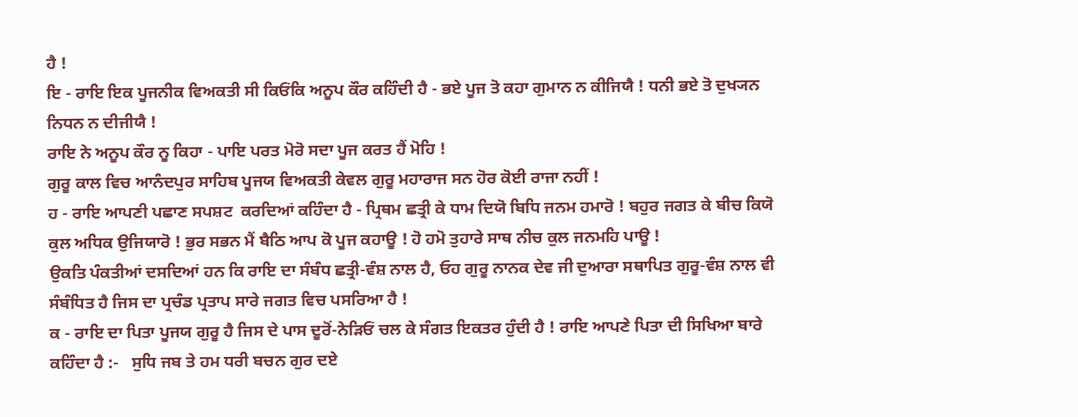ਹੈ !
ਇ - ਰਾਇ ਇਕ ਪੂਜਨੀਕ ਵਿਅਕਤੀ ਸੀ ਕਿਓਂਕਿ ਅਨੂਪ ਕੌਰ ਕਹਿੰਦੀ ਹੈ - ਭਏ ਪੂਜ ਤੋ ਕਹਾ ਗੁਮਾਨ ਨ ਕੀਜਿਯੈ ! ਧਨੀ ਭਏ ਤੋ ਦੁਖ੍ਯਨ ਨਿਧਨ ਨ ਦੀਜੀਯੈ !
ਰਾਇ ਨੇ ਅਨੂਪ ਕੌਰ ਨੂ ਕਿਹਾ - ਪਾਇ ਪਰਤ ਮੋਰੋ ਸਦਾ ਪੂਜ ਕਰਤ ਹੈਂ ਮੋਹਿ !
ਗੁਰੂ ਕਾਲ ਵਿਚ ਆਨੰਦਪੁਰ ਸਾਹਿਬ ਪੂਜਯ ਵਿਅਕਤੀ ਕੇਵਲ ਗੁਰੂ ਮਹਾਰਾਜ ਸਨ ਹੋਰ ਕੋਈ ਰਾਜਾ ਨਹੀਂ !
ਹ - ਰਾਇ ਆਪਣੀ ਪਛਾਣ ਸਪਸ਼ਟ  ਕਰਦਿਆਂ ਕਹਿੰਦਾ ਹੈ - ਪ੍ਰਿਥਮ ਛਤ੍ਰੀ ਕੇ ਧਾਮ ਦਿਯੋ ਬਿਧਿ ਜਨਮ ਹਮਾਰੋ ! ਬਹੁਰ ਜਗਤ ਕੇ ਬੀਚ ਕਿਯੋ ਕੁਲ ਅਧਿਕ ਉਜਿਯਾਰੋ ! ਭੁਰ ਸਭਨ ਮੈਂ ਬੈਠਿ ਆਪ ਕੋ ਪੂਜ ਕਹਾਊ ! ਹੋ ਹਮੋ ਤੁਹਾਰੇ ਸਾਥ ਨੀਚ ਕੁਲ ਜਨਮਹਿ ਪਾਊ !
ਉਕਤਿ ਪੰਕਤੀਆਂ ਦਸਦਿਆਂ ਹਨ ਕਿ ਰਾਇ ਦਾ ਸੰਬੰਧ ਛਤ੍ਰੀ-ਵੰਸ਼ ਨਾਲ ਹੈ, ਓਹ ਗੁਰੂ ਨਾਨਕ ਦੇਵ ਜੀ ਦੁਆਰਾ ਸਥਾਪਿਤ ਗੁਰੂ-ਵੰਸ਼ ਨਾਲ ਵੀ ਸੰਬੰਧਿਤ ਹੈ ਜਿਸ ਦਾ ਪ੍ਰਚੰਡ ਪ੍ਰਤਾਪ ਸਾਰੇ ਜਗਤ ਵਿਚ ਪਸਰਿਆ ਹੈ !
ਕ - ਰਾਇ ਦਾ ਪਿਤਾ ਪੂਜਯ ਗੁਰੂ ਹੈ ਜਿਸ ਦੇ ਪਾਸ ਦੂਰੋਂ-ਨੇੜਿਓਂ ਚਲ ਕੇ ਸੰਗਤ ਇਕਤਰ ਹੁੰਦੀ ਹੈ ! ਰਾਇ ਆਪਣੇ ਪਿਤਾ ਦੀ ਸਿਖਿਆ ਬਾਰੇ ਕਹਿੰਦਾ ਹੈ :-   ਸੁਧਿ ਜਬ ਤੇ ਹਮ ਧਰੀ ਬਚਨ ਗੁਰ ਦਏ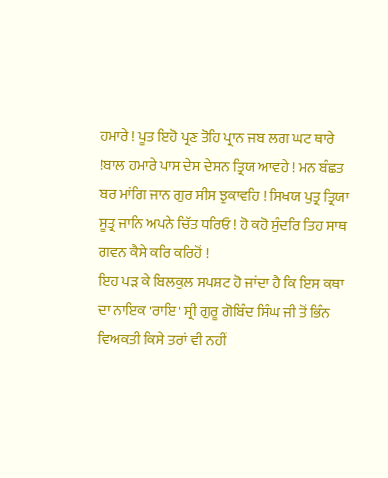ਹਮਾਰੇ ! ਪੂਤ ਇਹੋ ਪ੍ਰਣ ਤੋਹਿ ਪ੍ਰਾਨ ਜਬ ਲਗ ਘਟ ਥਾਰੇ !ਬਾਲ ਹਮਾਰੇ ਪਾਸ ਦੇਸ ਦੇਸਨ ਤ੍ਰਿਯ ਆਵਹੇ ! ਮਨ ਬੰਛਤ ਬਰ ਮਾਂਗਿ ਜਾਨ ਗੁਰ ਸੀਸ ਝੁਕਾਵਹਿ ! ਸਿਖਯ ਪੁਤ੍ਰ ਤ੍ਰਿਯਾ ਸੂਤ੍ਰ ਜਾਨਿ ਅਪਨੇ ਚਿੱਤ ਧਰਿਓ ! ਹੋ ਕਹੋ ਸੁੰਦਰਿ ਤਿਹ ਸਾਥ ਗਵਨ ਕੈਸੇ ਕਰਿ ਕਰਿਹੋਂ !
ਇਹ ਪੜ ਕੇ ਬਿਲਕੁਲ ਸਪਸ਼ਟ ਹੋ ਜਾਂਦਾ ਹੈ ਕਿ ਇਸ ਕਥਾ ਦਾ ਨਾਇਕ 'ਰਾਇ' ਸ੍ਰੀ ਗੁਰੂ ਗੋਬਿੰਦ ਸਿੰਘ ਜੀ ਤੋਂ ਭਿੰਨ ਵਿਅਕਤੀ ਕਿਸੇ ਤਰਾਂ ਵੀ ਨਹੀਂ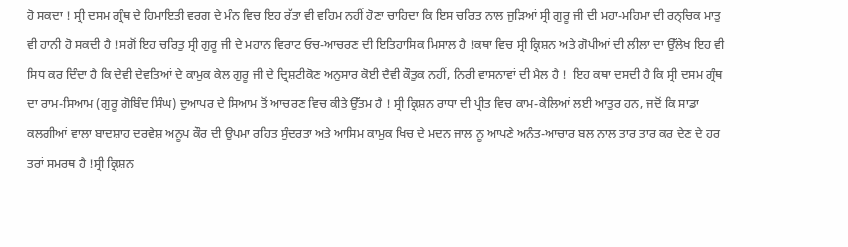ਹੋ ਸਕਦਾ ! ਸ੍ਰੀ ਦਸਮ ਗ੍ਰੰਥ ਦੇ ਹਿਮਾਇਤੀ ਵਰਗ ਦੇ ਮੰਨ ਵਿਚ ਇਹ ਰੱਤਾ ਵੀ ਵਹਿਮ ਨਹੀਂ ਹੋਣਾ ਚਾਹਿਦਾ ਕਿ ਇਸ ਚਰਿਤ ਨਾਲ ਜੁੜਿਆਂ ਸ੍ਰੀ ਗੁਰੂ ਜੀ ਦੀ ਮਹਾ-ਮਹਿਮਾ ਦੀ ਰਨ੍ਚਿਕ ਮਾਤੁ ਵੀ ਹਾਨੀ ਹੋ ਸਕਦੀ ਹੈ !ਸਗੋਂ ਇਹ ਚਰਿਤੁ ਸ੍ਰੀ ਗੁਰੂ ਜੀ ਦੇ ਮਹਾਨ ਵਿਰਾਟ ਓਚ-ਆਚਰਣ ਦੀ ਇਤਿਹਾਸਿਕ ਮਿਸਾਲ ਹੈ !ਕਥਾ ਵਿਚ ਸ੍ਰੀ ਕ੍ਰਿਸ਼ਨ ਅਤੇ ਗੋਪੀਆਂ ਦੀ ਲੀਲਾ ਦਾ ਉੱਲੇਖ ਇਹ ਵੀ ਸਿਧ ਕਰ ਦਿੰਦਾ ਹੈ ਕਿ ਦੇਵੀ ਦੇਵਤਿਆਂ ਦੇ ਕਾਮੁਕ ਕੇਲ ਗੁਰੂ ਜੀ ਦੇ ਦ੍ਰਿਸ਼ਟੀਕੋਣ ਅਨੁਸਾਰ ਕੋਈ ਦੈਵੀ ਕੌਤੁਕ ਨਹੀਂ, ਨਿਰੀ ਵਾਸਨਾਵਾਂ ਦੀ ਮੈਲ ਹੈ !  ਇਹ ਕਥਾ ਦਸਦੀ ਹੈ ਕਿ ਸ੍ਰੀ ਦਸਮ ਗ੍ਰੰਥ ਦਾ ਰਾਮ-ਸਿਆਮ (ਗੁਰੂ ਗੋਬਿੰਦ ਸਿੰਘ) ਦੁਆਪਰ ਦੇ ਸਿਆਮ ਤੋਂ ਆਚਰਣ ਵਿਚ ਕੀਤੇ ਉੱਤਮ ਹੈ ! ਸ੍ਰੀ ਕ੍ਰਿਸ਼ਨ ਰਾਧਾ ਦੀ ਪ੍ਰੀਤ ਵਿਚ ਕਾਮ-ਕੇਲਿਆਂ ਲਈ ਆਤੁਰ ਹਨ, ਜਦੋਂ ਕਿ ਸਾਡਾ ਕਲਗੀਆਂ ਵਾਲਾ ਬਾਦਸ਼ਾਹ ਦਰਵੇਸ਼ ਅਨੂਪ ਕੌਰ ਦੀ ਉਪਮਾ ਰਹਿਤ ਸੁੰਦਰਤਾ ਅਤੇ ਆਸਿਮ ਕਾਮੁਕ ਖਿਚ ਦੇ ਮਦਨ ਜਾਲ ਨੂ ਆਪਣੇ ਅਨੰਤ-ਆਚਾਰ ਬਲ ਨਾਲ ਤਾਰ ਤਾਰ ਕਰ ਦੇਣ ਦੇ ਹਰ ਤਰਾਂ ਸਮਰਥ ਹੈ !ਸ੍ਰੀ ਕ੍ਰਿਸ਼ਨ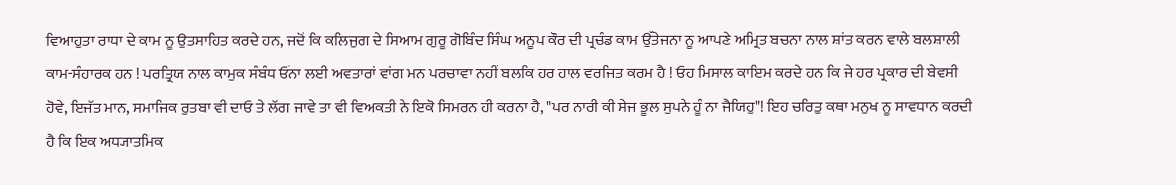ਵਿਆਹੁਤਾ ਰਾਧਾ ਦੇ ਕਾਮ ਨੂ ਉਤਸਾਹਿਤ ਕਰਦੇ ਹਨ, ਜਦੋਂ ਕਿ ਕਲਿਜੁਗ ਦੇ ਸਿਆਮ ਗੁਰੂ ਗੋਬਿੰਦ ਸਿੰਘ ਅਨੂਪ ਕੌਰ ਦੀ ਪ੍ਰਚੰਡ ਕਾਮ ਉੱਤੇਜਨਾ ਨੂ ਆਪਣੇ ਅਮ੍ਰਿਤ ਬਚਨਾ ਨਾਲ ਸ਼ਾਂਤ ਕਰਨ ਵਾਲੇ ਬਲਸ਼ਾਲੀ ਕਾਮ-ਸੰਹਾਰਕ ਹਨ ! ਪਰਤ੍ਰਿਯ ਨਾਲ ਕਾਮੁਕ ਸੰਬੰਧ ਓਂਨਾ ਲਈ ਅਵਤਾਰਾਂ ਵਾਂਗ ਮਨ ਪਰਚਾਵਾ ਨਹੀਂ ਬਲਕਿ ਹਰ ਹਾਲ ਵਰਜਿਤ ਕਰਮ ਹੈ ! ਓਹ ਮਿਸਾਲ ਕਾਇਮ ਕਰਦੇ ਹਨ ਕਿ ਜੇ ਹਰ ਪ੍ਰਕਾਰ ਦੀ ਬੇਵਸੀ ਹੋਵੇ, ਇਜੱਤ ਮਾਨ, ਸਮਾਜਿਕ ਰੁਤਬਾ ਵੀ ਦਾਓ ਤੇ ਲੱਗ ਜਾਵੇ ਤਾ ਵੀ ਵਿਅਕਤੀ ਨੇ ਇਕੋ ਸਿਮਰਨ ਹੀ ਕਰਨਾ ਹੈ, "ਪਰ ਨਾਰੀ ਕੀ ਸੇਜ ਭੂਲ ਸੁਪਨੇ ਹੂੰ ਨਾ ਜੈਯਿਹੁ"! ਇਹ ਚਰਿਤੁ ਕਥਾ ਮਨੁਖ ਨੂ ਸਾਵਧਾਨ ਕਰਦੀ ਹੈ ਕਿ ਇਕ ਅਧ੍ਯਾਤਮਿਕ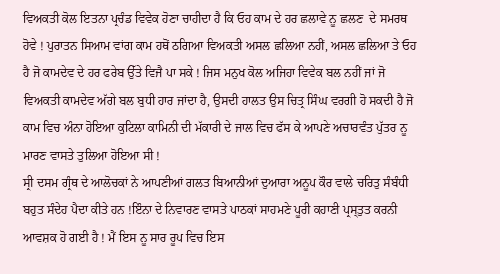ਵਿਅਕਤੀ ਕੋਲ ਇਤਨਾ ਪ੍ਰਚੰਡ ਵਿਵੇਕ ਹੋਣਾ ਚਾਹੀਦਾ ਹੈ ਕਿ ਓਹ ਕਾਮ ਦੇ ਹਰ ਛਲਾਵੇ ਨੂ ਛਲਣ  ਦੇ ਸਮਰਥ ਹੋਵੇ ! ਪੁਰਾਤਨ ਸਿਆਮ ਵਾਂਗ ਕਾਮ ਹਥੋਂ ਠਗਿਆ ਵਿਅਕਤੀ ਅਸਲ ਛਲਿਆ ਨਹੀਂ, ਅਸਲ ਛਲਿਆ ਤੇ ਓਹ ਹੈ ਜੋ ਕਾਮਦੇਵ ਦੇ ਹਰ ਫਰੇਬ ਉੱਤੇ ਵਿਜੈ ਪਾ ਸਕੇ ! ਜਿਸ ਮਨੁਖ ਕੋਲ ਅਜਿਹਾ ਵਿਵੇਕ ਬਲ ਨਹੀਂ ਜਾਂ ਜੋ ਵਿਅਕਤੀ ਕਾਮਦੇਵ ਅੱਗੇ ਬਲ ਬੁਧੀ ਹਾਰ ਜਾਂਦਾ ਹੈ, ਉਸਦੀ ਹਾਲਤ ਉਸ ਚਿਤ੍ਰ ਸਿੰਘ ਵਰਗੀ ਹੋ ਸਕਦੀ ਹੈ ਜੋ ਕਾਮ ਵਿਚ ਅੰਨਾ ਹੋਇਆ ਕੁਟਿਲਾ ਕਾਮਿਨੀ ਦੀ ਮੱਕਾਰੀ ਦੇ ਜਾਲ ਵਿਚ ਫੱਸ ਕੇ ਆਪਣੇ ਅਚਾਰਵੰਤ ਪੁੱਤਰ ਨੂ ਮਾਰਣ ਵਾਸਤੇ ਤੁਲਿਆ ਹੋਇਆ ਸੀ !
ਸ੍ਰੀ ਦਸਮ ਗ੍ਰੰਥ ਦੇ ਆਲੋਚਕਾਂ ਨੇ ਆਪਣੀਆਂ ਗਲਤ ਬਿਆਨੀਆਂ ਦੁਆਰਾ ਅਨੂਪ ਕੌਰ ਵਾਲੇ ਚਰਿਤੁ ਸੰਬੰਧੀ ਬਹੁਤ ਸੰਦੇਹ ਪੈਦਾ ਕੀਤੇ ਹਨ !ਇੰਨਾ ਦੇ ਨਿਵਾਰਣ ਵਾਸਤੇ ਪਾਠਕਾਂ ਸਾਹਮਣੇ ਪੂਰੀ ਕਹਾਣੀ ਪ੍ਰਸ੍ਤੁਤ ਕਰਨੀ ਆਵਸ਼ਕ ਹੋ ਗਈ ਹੈ ! ਮੈਂ ਇਸ ਨੂ ਸਾਰ ਰੂਪ ਵਿਚ ਇਸ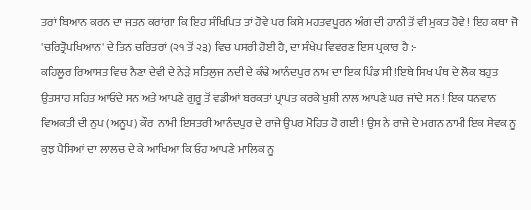ਤਰਾਂ ਬਿਆਨ ਕਰਨ ਦਾ ਜਤਨ ਕਰਾਂਗਾ ਕਿ ਇਹ ਸੰਖਿਪਿਤ ਤਾਂ ਹੋਵੇ ਪਰ ਕਿਸੇ ਮਹਤਵਪੂਰਨ ਅੰਗ ਦੀ ਹਾਨੀ ਤੋਂ ਵੀ ਮੁਕਤ ਹੋਵੇ ! ਇਹ ਕਥਾ ਜੋ 'ਚਰਿਤ੍ਰੋਪਖਿਆਨ' ਦੇ ਤਿਨ ਚਰਿਤਰਾਂ (੨੧ ਤੋਂ ੨੩) ਵਿਚ ਪਸਰੀ ਹੋਈ ਹੈ, ਦਾ ਸੰਖੇਪ ਵਿਵਰਣ ਇਸ ਪ੍ਰਕਾਰ ਹੈ :-
ਕਹਿਲੂਰ ਰਿਆਸਤ ਵਿਚ ਨੈਣਾ ਦੇਵੀ ਦੇ ਨੇੜੇ ਸਤਿਲੁਜ ਨਦੀ ਦੇ ਕੰਢੇ ਆਨੰਦਪੁਰ ਨਾਮ ਦਾ ਇਕ ਪਿੰਡ ਸੀ !ਇਥੇ ਸਿਖ ਪੰਥ ਦੇ ਲੋਕ ਬਹੁਤ ਉਤਸਾਹ ਸਹਿਤ ਆਓਂਦੇ ਸਨ ਅਤੇ ਆਪਣੇ ਗੁਰੂ ਤੋਂ ਵਡੀਆਂ ਬਰਕਤਾਂ ਪ੍ਰਾਪਤ ਕਰਕੇ ਖੁਸ਼ੀ ਨਾਲ ਆਪਣੇ ਘਰ ਜਾਂਦੇ ਸਨ ! ਇਕ ਧਨਵਾਨ ਵਿਅਕਤੀ ਦੀ ਨੁਪ (ਅਨੂਪ) ਕੌਰ  ਨਾਮੀ ਇਸਤਰੀ ਆਨੰਦਪੁਰ ਦੇ ਰਾਜੇ ਉਪਰ ਮੋਹਿਤ ਹੋ ਗਈ ! ਉਸ ਨੇ ਰਾਜੇ ਦੇ ਮਗਨ ਨਾਮੀ ਇਕ ਸੇਵਕ ਨੂ ਕੁਝ ਪੈਸਿਆਂ ਦਾ ਲਾਲਚ ਦੇ ਕੇ ਆਖਿਆ ਕਿ ਓਹ ਆਪਣੇ ਮਾਲਿਕ ਨੂ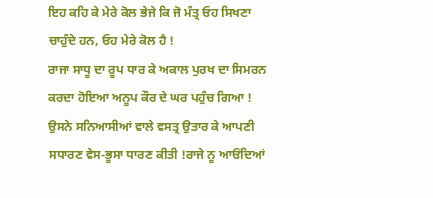ਇਹ ਕਹਿ ਕੇ ਮੇਰੇ ਕੋਲ ਭੇਜੇ ਕਿ ਜੋ ਮੰਤ੍ਰ ਓਹ ਸਿਖਣਾ ਚਾਹੁੰਦੇ ਹਨ, ਓਹ ਮੇਰੇ ਕੋਲ ਹੈ !
ਰਾਜਾ ਸਾਧੂ ਦਾ ਰੂਪ ਧਾਰ ਕੇ ਅਕਾਲ ਪੁਰਖ ਦਾ ਸਿਮਰਨ ਕਰਦਾ ਹੋਇਆ ਅਨੂਪ ਕੌਰ ਦੇ ਘਰ ਪਹੁੰਚ ਗਿਆ ! ਉਸਨੇ ਸਨਿਆਸੀਆਂ ਵਾਲੇ ਵਸਤ੍ਰ ਉਤਾਰ ਕੇ ਆਪਣੀ ਸਧਾਰਣ ਵੇਸ-ਭੂਸਾ ਧਾਰਣ ਕੀਤੀ !ਰਾਜੇ ਨੂ ਆਓਂਦਿਆਂ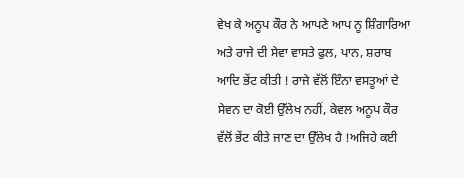ਵੇਖ ਕੇ ਅਨੂਪ ਕੌਰ ਨੇ ਆਪਣੇ ਆਪ ਨੂ ਸ਼ਿੰਗਾਰਿਆ ਅਤੇ ਰਾਜੇ ਦੀ ਸੇਵਾ ਵਾਸਤੇ ਫੁਲ, ਪਾਨ, ਸ਼ਰਾਬ ਆਦਿ ਭੇਂਟ ਕੀਤੀ ! ਰਾਜੇ ਵੱਲੋਂ ਇੰਨਾ ਵਸਤੂਆਂ ਦੇ ਸੇਵਨ ਦਾ ਕੋਈ ਉੱਲੇਖ ਨਹੀਂ, ਕੇਵਲ ਅਨੂਪ ਕੌਰ ਵੱਲੋਂ ਭੇਂਟ ਕੀਤੇ ਜਾਣ ਦਾ ਉੱਲੇਖ ਹੈ !ਅਜਿਹੇ ਕਈ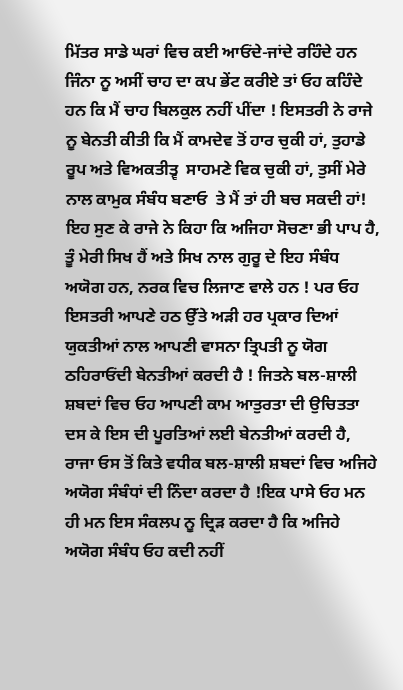ਮਿੱਤਰ ਸਾਡੇ ਘਰਾਂ ਵਿਚ ਕਈ ਆਓਂਦੇ-ਜਾਂਦੇ ਰਹਿੰਦੇ ਹਨ ਜਿੰਨਾ ਨੂ ਅਸੀਂ ਚਾਹ ਦਾ ਕਪ ਭੇਂਟ ਕਰੀਏ ਤਾਂ ਓਹ ਕਹਿੰਦੇ ਹਨ ਕਿ ਮੈਂ ਚਾਹ ਬਿਲਕੁਲ ਨਹੀਂ ਪੀਂਦਾ ! ਇਸਤਰੀ ਨੇ ਰਾਜੇ ਨੂ ਬੇਨਤੀ ਕੀਤੀ ਕਿ ਮੈਂ ਕਾਮਦੇਵ ਤੋਂ ਹਾਰ ਚੁਕੀ ਹਾਂ, ਤੁਹਾਡੇ ਰੂਪ ਅਤੇ ਵਿਅਕਤੀਤ੍ਵ  ਸਾਹਮਣੇ ਵਿਕ ਚੁਕੀ ਹਾਂ, ਤੁਸੀਂ ਮੇਰੇ ਨਾਲ ਕਾਮੁਕ ਸੰਬੰਧ ਬਣਾਓ  ਤੇ ਮੈਂ ਤਾਂ ਹੀ ਬਚ ਸਕਦੀ ਹਾਂ! ਇਹ ਸੁਣ ਕੇ ਰਾਜੇ ਨੇ ਕਿਹਾ ਕਿ ਅਜਿਹਾ ਸੋਚਣਾ ਭੀ ਪਾਪ ਹੈ, ਤੂੰ ਮੇਰੀ ਸਿਖ ਹੈਂ ਅਤੇ ਸਿਖ ਨਾਲ ਗੁਰੂ ਦੇ ਇਹ ਸੰਬੰਧ ਅਯੋਗ ਹਨ, ਨਰਕ ਵਿਚ ਲਿਜਾਣ ਵਾਲੇ ਹਨ ! ਪਰ ਓਹ ਇਸਤਰੀ ਆਪਣੇ ਹਠ ਉੱਤੇ ਅੜੀ ਹਰ ਪ੍ਰਕਾਰ ਦਿਆਂ ਯੁਕਤੀਆਂ ਨਾਲ ਆਪਣੀ ਵਾਸਨਾ ਤ੍ਰਿਪਤੀ ਨੂ ਯੋਗ ਠਹਿਰਾਓਂਦੀ ਬੇਨਤੀਆਂ ਕਰਦੀ ਹੈ ! ਜਿਤਨੇ ਬਲ-ਸ਼ਾਲੀ ਸ਼ਬਦਾਂ ਵਿਚ ਓਹ ਆਪਣੀ ਕਾਮ ਆਤੁਰਤਾ ਦੀ ਉਚਿਤਤਾ ਦਸ ਕੇ ਇਸ ਦੀ ਪੂਰਤਿਆਂ ਲਈ ਬੇਨਤੀਆਂ ਕਰਦੀ ਹੈ, ਰਾਜਾ ਓਸ ਤੋਂ ਕਿਤੇ ਵਧੀਕ ਬਲ-ਸ਼ਾਲੀ ਸ਼ਬਦਾਂ ਵਿਚ ਅਜਿਹੇ ਅਯੋਗ ਸੰਬੰਧਾਂ ਦੀ ਨਿੰਦਾ ਕਰਦਾ ਹੈ !ਇਕ ਪਾਸੇ ਓਹ ਮਨ ਹੀ ਮਨ ਇਸ ਸੰਕਲਪ ਨੂ ਦ੍ਰਿੜ ਕਰਦਾ ਹੈ ਕਿ ਅਜਿਹੇ ਅਯੋਗ ਸੰਬੰਧ ਓਹ ਕਦੀ ਨਹੀਂ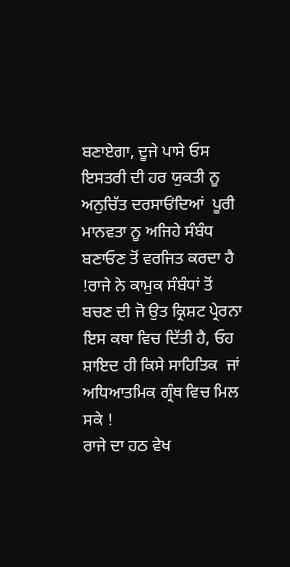ਬਣਾਏਗਾ, ਦੂਜੇ ਪਾਸੇ ਓਸ ਇਸਤਰੀ ਦੀ ਹਰ ਯੁਕਤੀ ਨੂ ਅਨੁਚਿੱਤ ਦਰਸਾਓਂਦਿਆਂ  ਪੂਰੀ ਮਾਨਵਤਾ ਨੂ ਅਜਿਹੇ ਸੰਬੰਧ ਬਣਾਓਣ ਤੋਂ ਵਰਜਿਤ ਕਰਦਾ ਹੈ !ਰਾਜੇ ਨੇ ਕਾਮੁਕ ਸੰਬੰਧਾਂ ਤੋਂ ਬਚਣ ਦੀ ਜੋ ਉਤ ਕ੍ਰਿਸ਼ਟ ਪ੍ਰੇਰਨਾ ਇਸ ਕਥਾ ਵਿਚ ਦਿੱਤੀ ਹੈ, ਓਹ ਸ਼ਾਇਦ ਹੀ ਕਿਸੇ ਸਾਹਿਤਿਕ  ਜਾਂ ਅਧਿਆਤਮਿਕ ਗ੍ਰੰਥ ਵਿਚ ਮਿਲ ਸਕੇ !
ਰਾਜੇ ਦਾ ਹਠ ਵੇਖ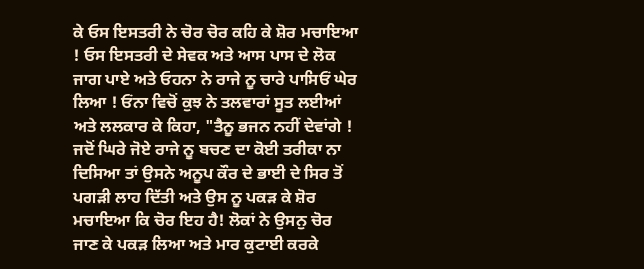ਕੇ ਓਸ ਇਸਤਰੀ ਨੇ ਚੋਰ ਚੋਰ ਕਹਿ ਕੇ ਸ਼ੋਰ ਮਚਾਇਆ ! ਓਸ ਇਸਤਰੀ ਦੇ ਸੇਵਕ ਅਤੇ ਆਸ ਪਾਸ ਦੇ ਲੋਕ ਜਾਗ ਪਾਏ ਅਤੇ ਓਹਨਾ ਨੇ ਰਾਜੇ ਨੂ ਚਾਰੇ ਪਾਸਿਓਂ ਘੇਰ ਲਿਆ ! ਓਂਨਾ ਵਿਚੋਂ ਕੁਝ ਨੇ ਤਲਵਾਰਾਂ ਸੂਤ ਲਈਆਂ ਅਤੇ ਲਲਕਾਰ ਕੇ ਕਿਹਾ, "ਤੈਨੂ ਭਜਨ ਨਹੀਂ ਦੇਵਾਂਗੇ ! ਜਦੋਂ ਘਿਰੇ ਜੋਏ ਰਾਜੇ ਨੂ ਬਚਣ ਦਾ ਕੋਈ ਤਰੀਕਾ ਨਾ ਦਿਸਿਆ ਤਾਂ ਉਸਨੇ ਅਨੂਪ ਕੌਰ ਦੇ ਭਾਈ ਦੇ ਸਿਰ ਤੋਂ ਪਗੜੀ ਲਾਹ ਦਿੱਤੀ ਅਤੇ ਉਸ ਨੂ ਪਕੜ ਕੇ ਸ਼ੋਰ ਮਚਾਇਆ ਕਿ ਚੋਰ ਇਹ ਹੈ! ਲੋਕਾਂ ਨੇ ਉਸਨੁ ਚੋਰ ਜਾਣ ਕੇ ਪਕੜ ਲਿਆ ਅਤੇ ਮਾਰ ਕੁਟਾਈ ਕਰਕੇ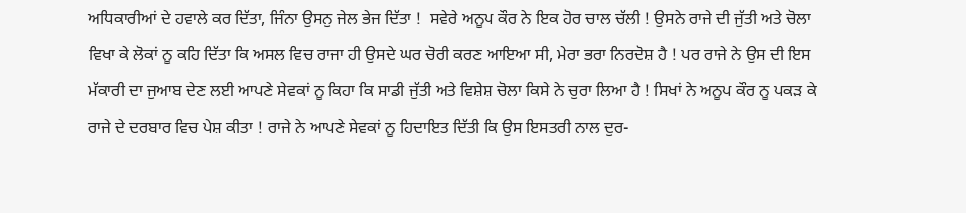ਅਧਿਕਾਰੀਆਂ ਦੇ ਹਵਾਲੇ ਕਰ ਦਿੱਤਾ, ਜਿੰਨਾ ਉਸਨੁ ਜੇਲ ਭੇਜ ਦਿੱਤਾ !  ਸਵੇਰੇ ਅਨੂਪ ਕੌਰ ਨੇ ਇਕ ਹੋਰ ਚਾਲ ਚੱਲੀ ! ਉਸਨੇ ਰਾਜੇ ਦੀ ਜੁੱਤੀ ਅਤੇ ਚੋਲਾ ਵਿਖਾ ਕੇ ਲੋਕਾਂ ਨੂ ਕਹਿ ਦਿੱਤਾ ਕਿ ਅਸਲ ਵਿਚ ਰਾਜਾ ਹੀ ਉਸਦੇ ਘਰ ਚੋਰੀ ਕਰਣ ਆਇਆ ਸੀ, ਮੇਰਾ ਭਰਾ ਨਿਰਦੋਸ਼ ਹੈ ! ਪਰ ਰਾਜੇ ਨੇ ਉਸ ਦੀ ਇਸ ਮੱਕਾਰੀ ਦਾ ਜੁਆਬ ਦੇਣ ਲਈ ਆਪਣੇ ਸੇਵਕਾਂ ਨੂ ਕਿਹਾ ਕਿ ਸਾਡੀ ਜੁੱਤੀ ਅਤੇ ਵਿਸ਼ੇਸ਼ ਚੋਲਾ ਕਿਸੇ ਨੇ ਚੁਰਾ ਲਿਆ ਹੈ ! ਸਿਖਾਂ ਨੇ ਅਨੂਪ ਕੌਰ ਨੂ ਪਕੜ ਕੇ ਰਾਜੇ ਦੇ ਦਰਬਾਰ ਵਿਚ ਪੇਸ਼ ਕੀਤਾ ! ਰਾਜੇ ਨੇ ਆਪਣੇ ਸੇਵਕਾਂ ਨੂ ਹਿਦਾਇਤ ਦਿੱਤੀ ਕਿ ਉਸ ਇਸਤਰੀ ਨਾਲ ਦੁਰ-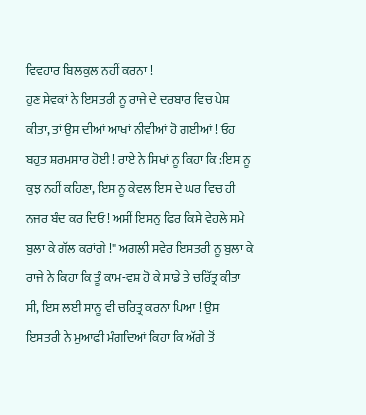ਵਿਵਹਾਰ ਬਿਲਕੁਲ ਨਹੀਂ ਕਰਨਾ !
ਹੁਣ ਸੇਵਕਾਂ ਨੇ ਇਸਤਰੀ ਨੂ ਰਾਜੇ ਦੇ ਦਰਬਾਰ ਵਿਚ ਪੇਸ਼ ਕੀਤਾ, ਤਾਂ ਉਸ ਦੀਆਂ ਆਖਾਂ ਨੀਵੀਆਂ ਹੋ ਗਈਆਂ ! ਓਹ ਬਹੁਤ ਸ਼ਰਮਸਾਰ ਹੋਈ ! ਰਾਏ ਨੇ ਸਿਖਾਂ ਨੂ ਕਿਹਾ ਕਿ :ਇਸ ਨੂ ਕੁਝ ਨਹੀਂ ਕਹਿਣਾ, ਇਸ ਨੂ ਕੇਵਲ ਇਸ ਦੇ ਘਰ ਵਿਚ ਹੀ ਨਜਰ ਬੰਦ ਕਰ ਦਿਓ ! ਅਸੀਂ ਇਸਨੁ ਫਿਰ ਕਿਸੇ ਵੇਹਲੇ ਸਮੇ ਬੁਲਾ ਕੇ ਗੱਲ ਕਰਾਂਗੇ !" ਅਗਲੀ ਸਵੇਰ ਇਸਤਰੀ ਨੂ ਬੁਲਾ ਕੇ ਰਾਜੇ ਨੇ ਕਿਹਾ ਕਿ ਤੂੰ ਕਾਮ-ਵਸ਼ ਹੋ ਕੇ ਸਾਡੇ ਤੇ ਚਰਿੱਤ੍ਰ ਕੀਤਾ ਸੀ, ਇਸ ਲਈ ਸਾਨੂ ਵੀ ਚਰਿਤ੍ਰ ਕਰਨਾ ਪਿਆ ! ਉਸ ਇਸਤਰੀ ਨੇ ਮੁਆਫੀ ਮੰਗਦਿਆਂ ਕਿਹਾ ਕਿ ਅੱਗੇ ਤੋਂ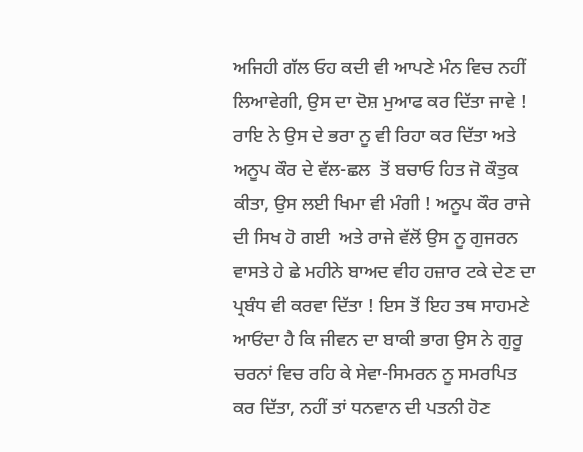ਅਜਿਹੀ ਗੱਲ ਓਹ ਕਦੀ ਵੀ ਆਪਣੇ ਮੰਨ ਵਿਚ ਨਹੀਂ ਲਿਆਵੇਗੀ, ਉਸ ਦਾ ਦੋਸ਼ ਮੁਆਫ ਕਰ ਦਿੱਤਾ ਜਾਵੇ ! ਰਾਇ ਨੇ ਉਸ ਦੇ ਭਰਾ ਨੂ ਵੀ ਰਿਹਾ ਕਰ ਦਿੱਤਾ ਅਤੇ ਅਨੂਪ ਕੌਰ ਦੇ ਵੱਲ-ਛਲ  ਤੋਂ ਬਚਾਓ ਹਿਤ ਜੋ ਕੌਤੁਕ ਕੀਤਾ, ਉਸ ਲਈ ਖਿਮਾ ਵੀ ਮੰਗੀ ! ਅਨੂਪ ਕੌਰ ਰਾਜੇ ਦੀ ਸਿਖ ਹੋ ਗਈ  ਅਤੇ ਰਾਜੇ ਵੱਲੋਂ ਉਸ ਨੂ ਗੁਜਰਨ ਵਾਸਤੇ ਹੇ ਛੇ ਮਹੀਨੇ ਬਾਅਦ ਵੀਹ ਹਜ਼ਾਰ ਟਕੇ ਦੇਣ ਦਾ ਪ੍ਰਬੰਧ ਵੀ ਕਰਵਾ ਦਿੱਤਾ ! ਇਸ ਤੋਂ ਇਹ ਤਥ ਸਾਹਮਣੇ ਆਓਂਦਾ ਹੈ ਕਿ ਜੀਵਨ ਦਾ ਬਾਕੀ ਭਾਗ ਉਸ ਨੇ ਗੁਰੂ ਚਰਨਾਂ ਵਿਚ ਰਹਿ ਕੇ ਸੇਵਾ-ਸਿਮਰਨ ਨੂ ਸਮਰਪਿਤ ਕਰ ਦਿੱਤਾ, ਨਹੀਂ ਤਾਂ ਧਨਵਾਨ ਦੀ ਪਤਨੀ ਹੋਣ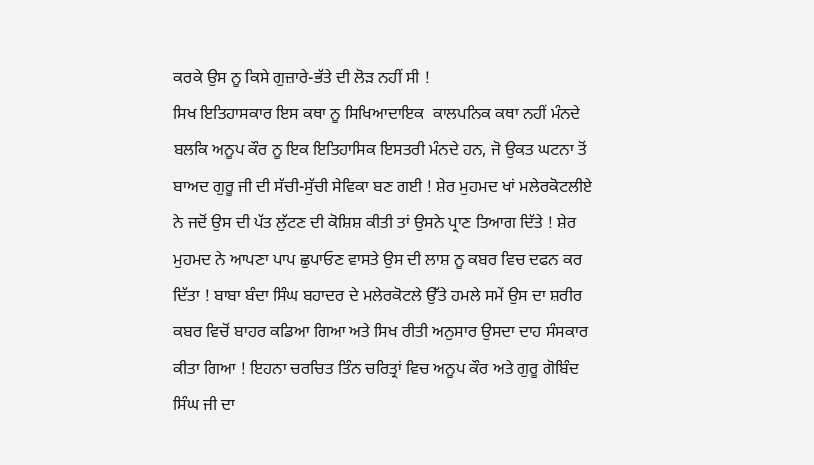ਕਰਕੇ ਉਸ ਨੂ ਕਿਸੇ ਗੁਜ਼ਾਰੇ-ਭੱਤੇ ਦੀ ਲੋੜ ਨਹੀਂ ਸੀ !
ਸਿਖ ਇਤਿਹਾਸਕਾਰ ਇਸ ਕਥਾ ਨੂ ਸਿਖਿਆਦਾਇਕ  ਕਾਲਪਨਿਕ ਕਥਾ ਨਹੀਂ ਮੰਨਦੇ ਬਲਕਿ ਅਨੂਪ ਕੌਰ ਨੂ ਇਕ ਇਤਿਹਾਸਿਕ ਇਸਤਰੀ ਮੰਨਦੇ ਹਨ, ਜੋ ਉਕਤ ਘਟਨਾ ਤੋਂ ਬਾਅਦ ਗੁਰੂ ਜੀ ਦੀ ਸੱਚੀ-ਸੁੱਚੀ ਸੇਵਿਕਾ ਬਣ ਗਈ ! ਸ਼ੇਰ ਮੁਹਮਦ ਖਾਂ ਮਲੇਰਕੋਟਲੀਏ ਨੇ ਜਦੋਂ ਉਸ ਦੀ ਪੱਤ ਲੁੱਟਣ ਦੀ ਕੋਸ਼ਿਸ਼ ਕੀਤੀ ਤਾਂ ਉਸਨੇ ਪ੍ਰਾਣ ਤਿਆਗ ਦਿੱਤੇ ! ਸ਼ੇਰ ਮੁਹਮਦ ਨੇ ਆਪਣਾ ਪਾਪ ਛੁਪਾਓਣ ਵਾਸਤੇ ਉਸ ਦੀ ਲਾਸ਼ ਨੂ ਕਬਰ ਵਿਚ ਦਫਨ ਕਰ ਦਿੱਤਾ ! ਬਾਬਾ ਬੰਦਾ ਸਿੰਘ ਬਹਾਦਰ ਦੇ ਮਲੇਰਕੋਟਲੇ ਉੱਤੇ ਹਮਲੇ ਸਮੇਂ ਉਸ ਦਾ ਸ਼ਰੀਰ ਕਬਰ ਵਿਚੋਂ ਬਾਹਰ ਕਡਿਆ ਗਿਆ ਅਤੇ ਸਿਖ ਰੀਤੀ ਅਨੁਸਾਰ ਉਸਦਾ ਦਾਹ ਸੰਸਕਾਰ ਕੀਤਾ ਗਿਆ ! ਇਹਨਾ ਚਰਚਿਤ ਤਿੰਨ ਚਰਿਤ੍ਰਾਂ ਵਿਚ ਅਨੂਪ ਕੌਰ ਅਤੇ ਗੁਰੂ ਗੋਬਿੰਦ ਸਿੰਘ ਜੀ ਦਾ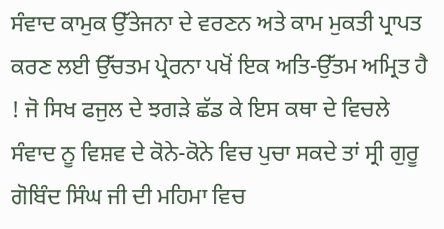ਸੰਵਾਦ ਕਾਮੁਕ ਉੱਤੇਜਨਾ ਦੇ ਵਰਣਨ ਅਤੇ ਕਾਮ ਮੁਕਤੀ ਪ੍ਰਾਪਤ ਕਰਣ ਲਈ ਉੱਚਤਮ ਪ੍ਰੇਰਨਾ ਪਖੋਂ ਇਕ ਅਤਿ-ਉੱਤਮ ਅਮ੍ਰਿਤ ਹੈ ! ਜੋ ਸਿਖ ਫਜੁਲ ਦੇ ਝਗੜੇ ਛੱਡ ਕੇ ਇਸ ਕਥਾ ਦੇ ਵਿਚਲੇ ਸੰਵਾਦ ਨੂ ਵਿਸ਼ਵ ਦੇ ਕੋਨੇ-ਕੋਨੇ ਵਿਚ ਪੁਚਾ ਸਕਦੇ ਤਾਂ ਸ੍ਰੀ ਗੁਰੂ ਗੋਬਿੰਦ ਸਿੰਘ ਜੀ ਦੀ ਮਹਿਮਾ ਵਿਚ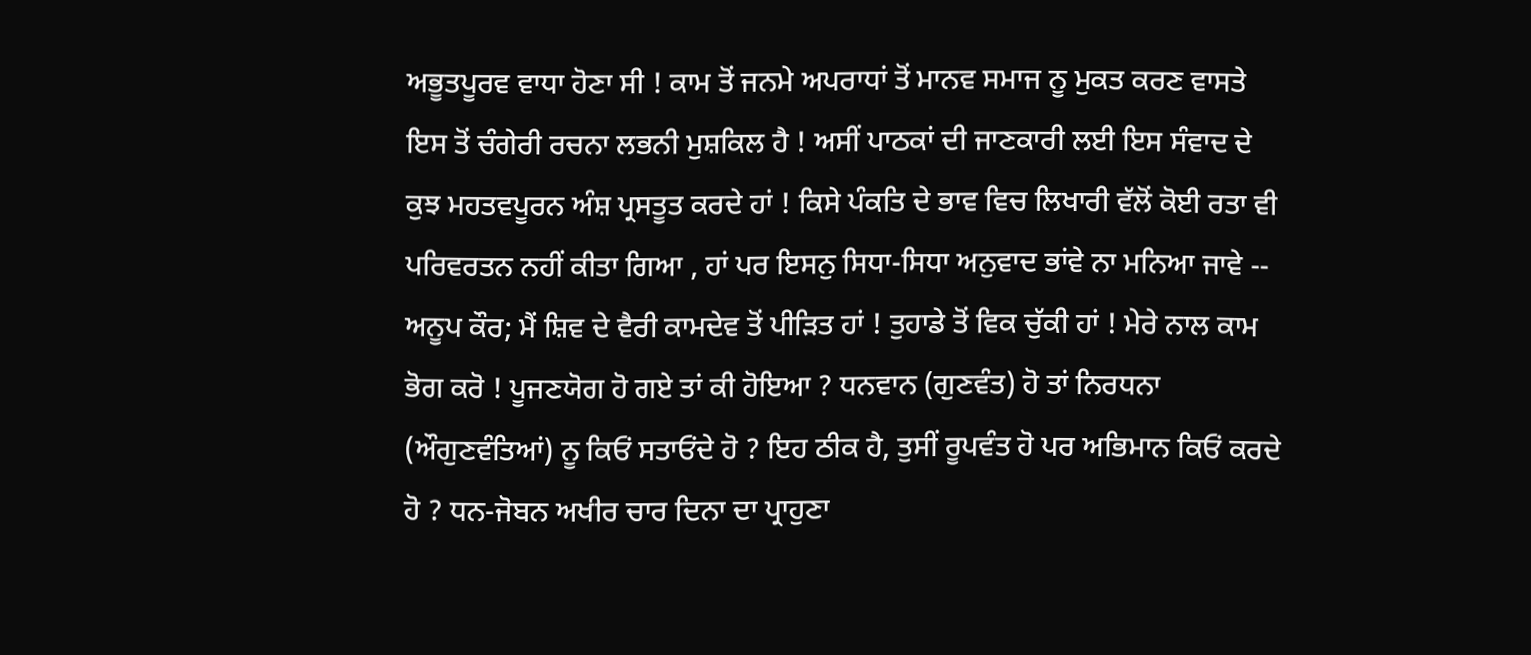ਅਭੂਤਪੂਰਵ ਵਾਧਾ ਹੋਣਾ ਸੀ ! ਕਾਮ ਤੋਂ ਜਨਮੇ ਅਪਰਾਧਾਂ ਤੋਂ ਮਾਨਵ ਸਮਾਜ ਨੂ ਮੁਕਤ ਕਰਣ ਵਾਸਤੇ ਇਸ ਤੋਂ ਚੰਗੇਰੀ ਰਚਨਾ ਲਭਨੀ ਮੁਸ਼ਕਿਲ ਹੈ ! ਅਸੀਂ ਪਾਠਕਾਂ ਦੀ ਜਾਣਕਾਰੀ ਲਈ ਇਸ ਸੰਵਾਦ ਦੇ ਕੁਝ ਮਹਤਵਪੂਰਨ ਅੰਸ਼ ਪ੍ਰਸਤੂਤ ਕਰਦੇ ਹਾਂ ! ਕਿਸੇ ਪੰਕਤਿ ਦੇ ਭਾਵ ਵਿਚ ਲਿਖਾਰੀ ਵੱਲੋਂ ਕੋਈ ਰਤਾ ਵੀ ਪਰਿਵਰਤਨ ਨਹੀਂ ਕੀਤਾ ਗਿਆ , ਹਾਂ ਪਰ ਇਸਨੁ ਸਿਧਾ-ਸਿਧਾ ਅਨੁਵਾਦ ਭਾਂਵੇ ਨਾ ਮਨਿਆ ਜਾਵੇ --
ਅਨੂਪ ਕੌਰ; ਮੈਂ ਸ਼ਿਵ ਦੇ ਵੈਰੀ ਕਾਮਦੇਵ ਤੋਂ ਪੀੜਿਤ ਹਾਂ ! ਤੁਹਾਡੇ ਤੋਂ ਵਿਕ ਚੁੱਕੀ ਹਾਂ ! ਮੇਰੇ ਨਾਲ ਕਾਮ ਭੋਗ ਕਰੋ ! ਪੂਜਣਯੋਗ ਹੋ ਗਏ ਤਾਂ ਕੀ ਹੋਇਆ ? ਧਨਵਾਨ (ਗੁਣਵੰਤ) ਹੋ ਤਾਂ ਨਿਰਧਨਾ (ਔਗੁਣਵੰਤਿਆਂ) ਨੂ ਕਿਓਂ ਸਤਾਓਂਦੇ ਹੋ ? ਇਹ ਠੀਕ ਹੈ, ਤੁਸੀਂ ਰੂਪਵੰਤ ਹੋ ਪਰ ਅਭਿਮਾਨ ਕਿਓਂ ਕਰਦੇ ਹੋ ? ਧਨ-ਜੋਬਨ ਅਖੀਰ ਚਾਰ ਦਿਨਾ ਦਾ ਪ੍ਰਾਹੁਣਾ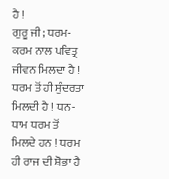ਹੈ !
ਗੁਰੂ ਜੀ; ਧਰਮ-ਕਰਮ ਨਾਲ ਪਵਿਤ੍ਰ ਜੀਵਨ ਮਿਲਦਾ ਹੈ ! ਧਰਮ ਤੋਂ ਹੀ ਸੁੰਦਰਤਾ ਮਿਲਦੀ ਹੈ ! ਧਨ-ਧਾਮ ਧਰਮ ਤੋਂ ਮਿਲਦੇ ਹਨ ! ਧਰਮ ਹੀ ਰਾਜ ਦੀ ਸ਼ੋਭਾ ਹੈ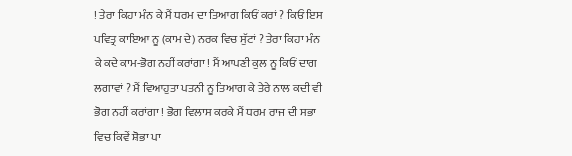! ਤੇਰਾ ਕਿਹਾ ਮੰਨ ਕੇ ਮੈਂ ਧਰਮ ਦਾ ਤਿਆਗ ਕਿਓਂ ਕਰਾਂ ? ਕਿਓਂ ਇਸ ਪਵਿਤ੍ਰ ਕਾਇਆ ਨੂ (ਕਾਮ ਦੇ) ਨਰਕ ਵਿਚ ਸੁੱਟਾਂ ? ਤੇਰਾ ਕਿਹਾ ਮੰਨ ਕੇ ਕਦੇ ਕਾਮ-ਭੋਗ ਨਹੀਂ ਕਰਾਂਗਾ ! ਮੈਂ ਆਪਣੀ ਕੁਲ ਨੂ ਕਿਓਂ ਦਾਗ ਲਗਾਵਾਂ ? ਮੈਂ ਵਿਆਹੁਤਾ ਪਤਨੀ ਨੂ ਤਿਆਗ ਕੇ ਤੇਰੇ ਨਾਲ ਕਦੀ ਵੀ ਭੋਗ ਨਹੀਂ ਕਰਾਂਗਾ ! ਭੋਗ ਵਿਲਾਸ ਕਰਕੇ ਮੈਂ ਧਰਮ ਰਾਜ ਦੀ ਸਭਾ ਵਿਚ ਕਿਵੇਂ ਸ਼ੋਭਾ ਪਾ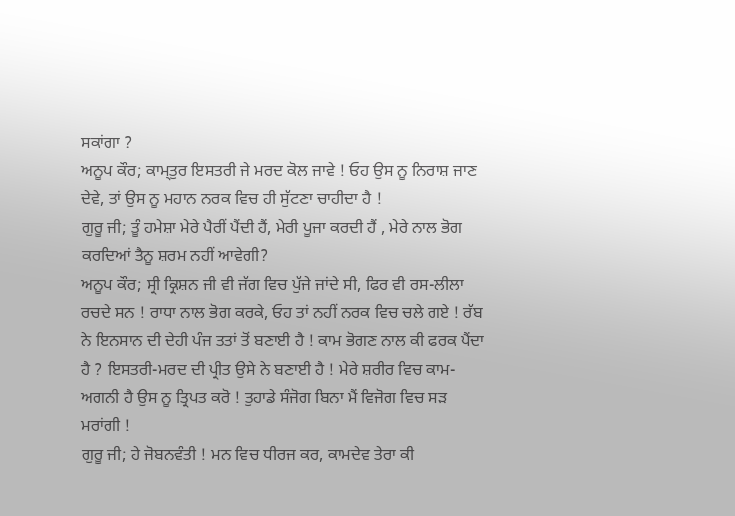ਸਕਾਂਗਾ ?
ਅਨੂਪ ਕੌਰ; ਕਾਮ੍ਤੁਰ ਇਸਤਰੀ ਜੇ ਮਰਦ ਕੋਲ ਜਾਵੇ ! ਓਹ ਉਸ ਨੂ ਨਿਰਾਸ਼ ਜਾਣ ਦੇਵੇ, ਤਾਂ ਉਸ ਨੂ ਮਹਾਨ ਨਰਕ ਵਿਚ ਹੀ ਸੁੱਟਣਾ ਚਾਹੀਦਾ ਹੈ !
ਗੁਰੂ ਜੀ; ਤੂੰ ਹਮੇਸ਼ਾ ਮੇਰੇ ਪੈਰੀਂ ਪੈਂਦੀ ਹੈਂ, ਮੇਰੀ ਪੂਜਾ ਕਰਦੀ ਹੈਂ , ਮੇਰੇ ਨਾਲ ਭੋਗ ਕਰਦਿਆਂ ਤੈਨੂ ਸ਼ਰਮ ਨਹੀਂ ਆਵੇਗੀ?
ਅਨੂਪ ਕੌਰ; ਸ੍ਰੀ ਕ੍ਰਿਸ਼ਨ ਜੀ ਵੀ ਜੱਗ ਵਿਚ ਪੁੱਜੇ ਜਾਂਦੇ ਸੀ, ਫਿਰ ਵੀ ਰਸ-ਲੀਲਾ ਰਚਦੇ ਸਨ ! ਰਾਧਾ ਨਾਲ ਭੋਗ ਕਰਕੇ, ਓਹ ਤਾਂ ਨਹੀਂ ਨਰਕ ਵਿਚ ਚਲੇ ਗਏ ! ਰੱਬ ਨੇ ਇਨਸਾਨ ਦੀ ਦੇਹੀ ਪੰਜ ਤਤਾਂ ਤੋਂ ਬਣਾਈ ਹੈ ! ਕਾਮ ਭੋਗਣ ਨਾਲ ਕੀ ਫਰਕ ਪੈਂਦਾ ਹੈ ? ਇਸਤਰੀ-ਮਰਦ ਦੀ ਪ੍ਰੀਤ ਉਸੇ ਨੇ ਬਣਾਈ ਹੈ ! ਮੇਰੇ ਸ਼ਰੀਰ ਵਿਚ ਕਾਮ-ਅਗਨੀ ਹੈ ਉਸ ਨੂ ਤ੍ਰਿਪਤ ਕਰੋ ! ਤੁਹਾਡੇ ਸੰਜੋਗ ਬਿਨਾ ਮੈਂ ਵਿਜੋਗ ਵਿਚ ਸੜ ਮਰਾਂਗੀ !
ਗੁਰੂ ਜੀ; ਹੇ ਜੋਬਨਵੰਤੀ ! ਮਨ ਵਿਚ ਧੀਰਜ ਕਰ, ਕਾਮਦੇਵ ਤੇਰਾ ਕੀ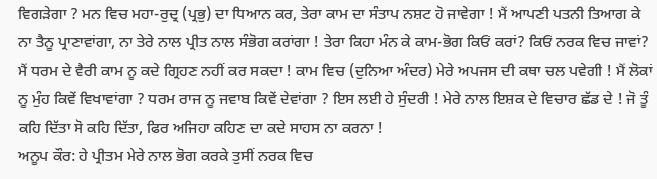ਵਿਗੜੇਗਾ ? ਮਨ ਵਿਚ ਮਹਾ-ਰੁਦ੍ਰ (ਪ੍ਰਭੁ) ਦਾ ਧਿਆਨ ਕਰ, ਤੇਰਾ ਕਾਮ ਦਾ ਸੰਤਾਪ ਨਸ਼ਟ ਹੋ ਜਾਵੇਗਾ ! ਮੈਂ ਆਪਣੀ ਪਤਨੀ ਤਿਆਗ ਕੇ ਨਾ ਤੈਨੂ ਪ੍ਰਾਣਾਵਾਂਗਾ, ਨਾ ਤੇਰੇ ਨਾਲ ਪ੍ਰੀਤ ਨਾਲ ਸੰਭੋਗ ਕਰਾਂਗਾ ! ਤੇਰਾ ਕਿਹਾ ਮੰਨ ਕੇ ਕਾਮ-ਭੋਗ ਕਿਓਂ ਕਰਾਂ? ਕਿਓਂ ਨਰਕ ਵਿਚ ਜਾਵਾਂ? ਮੈਂ ਧਰਮ ਦੇ ਵੈਰੀ ਕਾਮ ਨੂ ਕਦੇ ਗ੍ਰਿਹਣ ਨਹੀਂ ਕਰ ਸਕਦਾ ! ਕਾਮ ਵਿਚ (ਦੁਨਿਆ ਅੰਦਰ) ਮੇਰੇ ਅਪਜਸ ਦੀ ਕਥਾ ਚਲ ਪਵੇਗੀ ! ਮੈਂ ਲੋਕਾਂ ਨੂ ਮੁੰਹ ਕਿਵੇਂ ਵਿਖਾਵਾਂਗਾ ? ਧਰਮ ਰਾਜ ਨੂ ਜਵਾਬ ਕਿਵੇਂ ਦੇਵਾਂਗਾ ? ਇਸ ਲਈ ਹੇ ਸੁੰਦਰੀ ! ਮੇਰੇ ਨਾਲ ਇਸ਼ਕ ਦੇ ਵਿਚਾਰ ਛੱਡ ਦੇ ! ਜੋ ਤੂੰ ਕਹਿ ਦਿੱਤਾ ਸੋ ਕਹਿ ਦਿੱਤਾ, ਫਿਰ ਅਜਿਹਾ ਕਹਿਣ ਦਾ ਕਦੇ ਸਾਹਸ ਨਾ ਕਰਨਾ !
ਅਨੂਪ ਕੌਰ: ਹੇ ਪ੍ਰੀਤਮ ਮੇਰੇ ਨਾਲ ਭੋਗ ਕਰਕੇ ਤੁਸੀਂ ਨਰਕ ਵਿਚ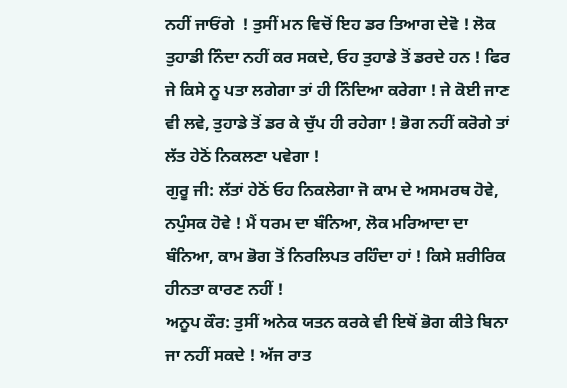ਨਹੀਂ ਜਾਓਂਗੇ  ! ਤੁਸੀਂ ਮਨ ਵਿਚੋਂ ਇਹ ਡਰ ਤਿਆਗ ਦੇਵੋ ! ਲੋਕ ਤੁਹਾਡੀ ਨਿੰਦਾ ਨਹੀਂ ਕਰ ਸਕਦੇ, ਓਹ ਤੁਹਾਡੇ ਤੋਂ ਡਰਦੇ ਹਨ ! ਫਿਰ ਜੇ ਕਿਸੇ ਨੂ ਪਤਾ ਲਗੇਗਾ ਤਾਂ ਹੀ ਨਿੰਦਿਆ ਕਰੇਗਾ ! ਜੇ ਕੋਈ ਜਾਣ ਵੀ ਲਵੇ, ਤੁਹਾਡੇ ਤੋਂ ਡਰ ਕੇ ਚੁੱਪ ਹੀ ਰਹੇਗਾ ! ਭੋਗ ਨਹੀਂ ਕਰੋਗੇ ਤਾਂ ਲੱਤ ਹੇਠੋਂ ਨਿਕਲਣਾ ਪਵੇਗਾ !
ਗੁਰੂ ਜੀ: ਲੱਤਾਂ ਹੇਠੋਂ ਓਹ ਨਿਕਲੇਗਾ ਜੋ ਕਾਮ ਦੇ ਅਸਮਰਥ ਹੋਵੇ, ਨਪੁੰਸਕ ਹੋਵੇ ! ਮੈਂ ਧਰਮ ਦਾ ਬੰਨਿਆ, ਲੋਕ ਮਰਿਆਦਾ ਦਾ ਬੰਨਿਆ, ਕਾਮ ਭੋਗ ਤੋਂ ਨਿਰਲਿਪਤ ਰਹਿੰਦਾ ਹਾਂ ! ਕਿਸੇ ਸ਼ਰੀਰਿਕ ਹੀਨਤਾ ਕਾਰਣ ਨਹੀਂ !
ਅਨੂਪ ਕੌਰ: ਤੁਸੀਂ ਅਨੇਕ ਯਤਨ ਕਰਕੇ ਵੀ ਇਥੋਂ ਭੋਗ ਕੀਤੇ ਬਿਨਾ ਜਾ ਨਹੀਂ ਸਕਦੇ ! ਅੱਜ ਰਾਤ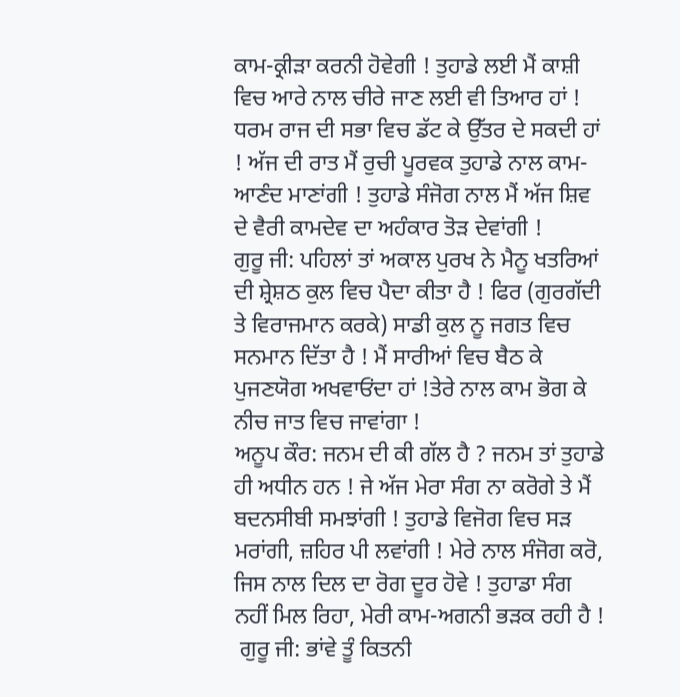ਕਾਮ-ਕ੍ਰੀੜਾ ਕਰਨੀ ਹੋਵੇਗੀ ! ਤੁਹਾਡੇ ਲਈ ਮੈਂ ਕਾਸ਼ੀ ਵਿਚ ਆਰੇ ਨਾਲ ਚੀਰੇ ਜਾਣ ਲਈ ਵੀ ਤਿਆਰ ਹਾਂ ! ਧਰਮ ਰਾਜ ਦੀ ਸਭਾ ਵਿਚ ਡੱਟ ਕੇ ਉੱਤਰ ਦੇ ਸਕਦੀ ਹਾਂ ! ਅੱਜ ਦੀ ਰਾਤ ਮੈਂ ਰੁਚੀ ਪੂਰਵਕ ਤੁਹਾਡੇ ਨਾਲ ਕਾਮ-ਆਣੰਦ ਮਾਣਾਂਗੀ ! ਤੁਹਾਡੇ ਸੰਜੋਗ ਨਾਲ ਮੈਂ ਅੱਜ ਸ਼ਿਵ ਦੇ ਵੈਰੀ ਕਾਮਦੇਵ ਦਾ ਅਹੰਕਾਰ ਤੋੜ ਦੇਵਾਂਗੀ !
ਗੁਰੂ ਜੀ: ਪਹਿਲਾਂ ਤਾਂ ਅਕਾਲ ਪੁਰਖ ਨੇ ਮੈਨੂ ਖਤਰਿਆਂ ਦੀ ਸ਼੍ਰੇਸ਼ਠ ਕੁਲ ਵਿਚ ਪੈਦਾ ਕੀਤਾ ਹੈ ! ਫਿਰ (ਗੁਰਗੱਦੀ ਤੇ ਵਿਰਾਜਮਾਨ ਕਰਕੇ) ਸਾਡੀ ਕੁਲ ਨੂ ਜਗਤ ਵਿਚ ਸਨਮਾਨ ਦਿੱਤਾ ਹੈ ! ਮੈਂ ਸਾਰੀਆਂ ਵਿਚ ਬੈਠ ਕੇ ਪੁਜਣਯੋਗ ਅਖਵਾਓਂਦਾ ਹਾਂ !ਤੇਰੇ ਨਾਲ ਕਾਮ ਭੋਗ ਕੇ ਨੀਚ ਜਾਤ ਵਿਚ ਜਾਵਾਂਗਾ !
ਅਨੂਪ ਕੌਰ: ਜਨਮ ਦੀ ਕੀ ਗੱਲ ਹੈ ? ਜਨਮ ਤਾਂ ਤੁਹਾਡੇ ਹੀ ਅਧੀਨ ਹਨ ! ਜੇ ਅੱਜ ਮੇਰਾ ਸੰਗ ਨਾ ਕਰੋਗੇ ਤੇ ਮੈਂ ਬਦਨਸੀਬੀ ਸਮਝਾਂਗੀ ! ਤੁਹਾਡੇ ਵਿਜੋਗ ਵਿਚ ਸੜ ਮਰਾਂਗੀ, ਜ਼ਹਿਰ ਪੀ ਲਵਾਂਗੀ ! ਮੇਰੇ ਨਾਲ ਸੰਜੋਗ ਕਰੋ, ਜਿਸ ਨਾਲ ਦਿਲ ਦਾ ਰੋਗ ਦੂਰ ਹੋਵੇ ! ਤੁਹਾਡਾ ਸੰਗ ਨਹੀਂ ਮਿਲ ਰਿਹਾ, ਮੇਰੀ ਕਾਮ-ਅਗਨੀ ਭੜਕ ਰਹੀ ਹੈ !
 ਗੁਰੂ ਜੀ: ਭਾਂਵੇ ਤੂੰ ਕਿਤਨੀ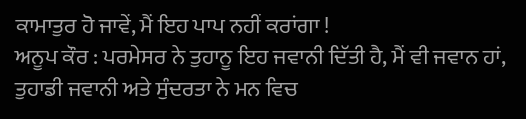ਕਾਮਾਤੁਰ ਹੋ ਜਾਵੇਂ, ਮੈਂ ਇਹ ਪਾਪ ਨਹੀਂ ਕਰਾਂਗਾ !
ਅਨੂਪ ਕੌਰ : ਪਰਮੇਸਰ ਨੇ ਤੁਹਾਨੂ ਇਹ ਜਵਾਨੀ ਦਿੱਤੀ ਹੈ, ਮੈਂ ਵੀ ਜਵਾਨ ਹਾਂ, ਤੁਹਾਡੀ ਜਵਾਨੀ ਅਤੇ ਸੁੰਦਰਤਾ ਨੇ ਮਨ ਵਿਚ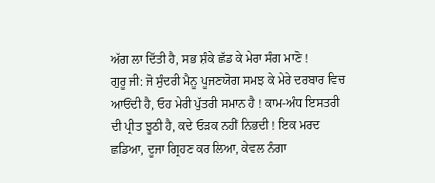ਅੱਗ ਲਾ ਦਿੱਤੀ ਹੈ, ਸਭ ਸ਼ੰਕੇ ਛੱਡ ਕੇ ਮੇਰਾ ਸੰਗ ਮਾਣੋ !
ਗੁਰੂ ਜੀ: ਜੋ ਸੁੰਦਰੀ ਮੈਨੂ ਪੂਜਣਯੋਗ ਸਮਝ ਕੇ ਮੇਰੇ ਦਰਬਾਰ ਵਿਚ ਆਓਂਦੀ ਹੈ, ਓਹ ਮੇਰੀ ਪੁੱਤਰੀ ਸਮਾਨ ਹੈ ! ਕਾਮ-ਅੰਧ ਇਸਤਰੀ ਦੀ ਪ੍ਰੀਤ ਝੂਠੀ ਹੈ, ਕਦੇ ਓੜਕ ਨਹੀਂ ਨਿਭਦੀ ! ਇਕ ਮਰਦ ਛਡਿਆ, ਦੂਜਾ ਗ੍ਰਿਹਣ ਕਰ ਲਿਆ, ਕੇਵਲ ਨੰਗਾ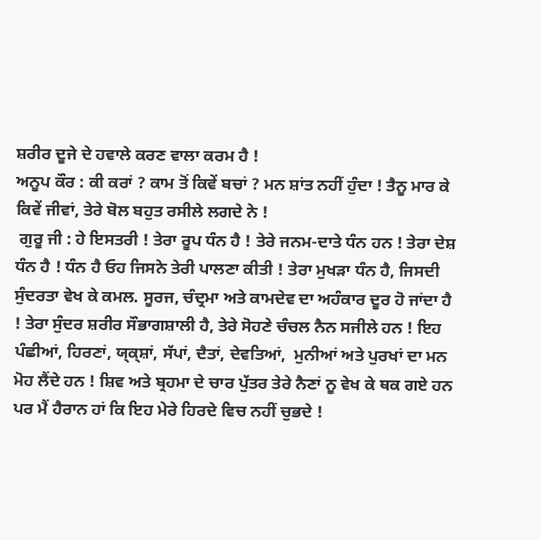ਸ਼ਰੀਰ ਦੂਜੇ ਦੇ ਹਵਾਲੇ ਕਰਣ ਵਾਲਾ ਕਰਮ ਹੈ !
ਅਨੂਪ ਕੌਰ : ਕੀ ਕਰਾਂ ? ਕਾਮ ਤੋਂ ਕਿਵੇਂ ਬਚਾਂ ? ਮਨ ਸ਼ਾਂਤ ਨਹੀਂ ਹੁੰਦਾ ! ਤੈਨੂ ਮਾਰ ਕੇ ਕਿਵੇਂ ਜੀਵਾਂ, ਤੇਰੇ ਬੋਲ ਬਹੁਤ ਰਸੀਲੇ ਲਗਦੇ ਨੇ !
 ਗੁਰੂ ਜੀ : ਹੇ ਇਸਤਰੀ ! ਤੇਰਾ ਰੂਪ ਧੰਨ ਹੈ ! ਤੇਰੇ ਜਨਮ-ਦਾਤੇ ਧੰਨ ਹਨ ! ਤੇਰਾ ਦੇਸ਼ ਧੰਨ ਹੈ ! ਧੰਨ ਹੈ ਓਹ ਜਿਸਨੇ ਤੇਰੀ ਪਾਲਣਾ ਕੀਤੀ ! ਤੇਰਾ ਮੁਖੜਾ ਧੰਨ ਹੈ, ਜਿਸਦੀ ਸੁੰਦਰਤਾ ਵੇਖ ਕੇ ਕਮਲ. ਸੂਰਜ, ਚੰਦ੍ਰਮਾ ਅਤੇ ਕਾਮਦੇਵ ਦਾ ਅਹੰਕਾਰ ਦੂਰ ਹੋ ਜਾਂਦਾ ਹੈ ! ਤੇਰਾ ਸੁੰਦਰ ਸ਼ਰੀਰ ਸੌਭਾਗਸ਼ਾਲੀ ਹੈ, ਤੇਰੇ ਸੋਹਣੇ ਚੰਚਲ ਨੈਨ ਸਜੀਲੇ ਹਨ ! ਇਹ ਪੰਛੀਆਂ, ਹਿਰਣਾਂ, ਯ੍ਕ੍ਸ਼ਾਂ, ਸੱਪਾਂ, ਦੈਤਾਂ, ਦੇਵਤਿਆਂ,  ਮੁਨੀਆਂ ਅਤੇ ਪੁਰਖਾਂ ਦਾ ਮਨ ਮੋਹ ਲੈਂਦੇ ਹਨ ! ਸ਼ਿਵ ਅਤੇ ਬ੍ਰਹਮਾ ਦੇ ਚਾਰ ਪੁੱਤਰ ਤੇਰੇ ਨੈਣਾਂ ਨੂ ਵੇਖ ਕੇ ਥਕ ਗਏ ਹਨ ਪਰ ਮੈਂ ਹੈਰਾਨ ਹਾਂ ਕਿ ਇਹ ਮੇਰੇ ਹਿਰਦੇ ਵਿਚ ਨਹੀਂ ਚੁਭਦੇ !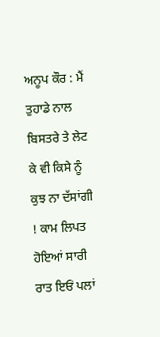ਅਨੂਪ ਕੌਰ : ਮੈਂ ਤੁਹਾਡੇ ਨਾਲ ਬਿਸਤਰੇ ਤੇ ਲੇਟ ਕੇ ਵੀ ਕਿਸੇ ਨੂੰ ਕੁਝ ਨਾ ਦੱਸਾਂਗੀ ! ਕਾਮ ਲਿਪਤ ਹੋਇਆਂ ਸਾਰੀ ਰਾਤ ਇਓਂ ਪਲਾਂ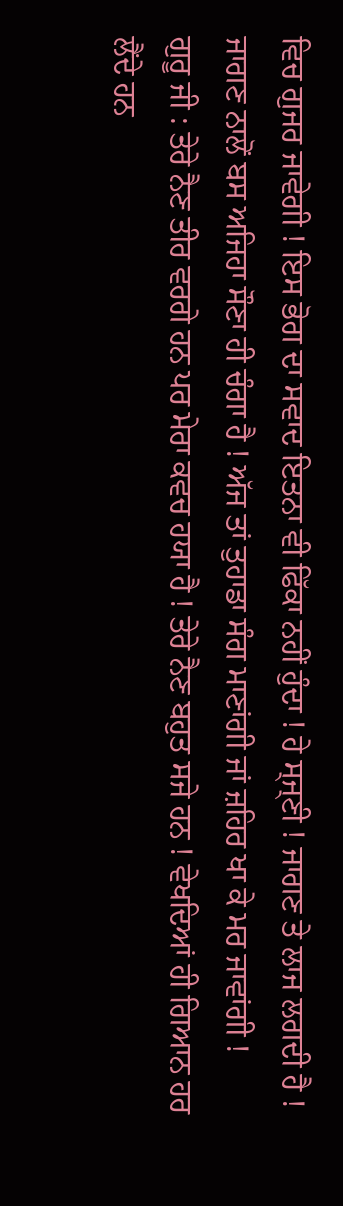ਵਿਚ ਗੁਜਰ ਜਾਵੇਗੀ ! ਇਸ ਭੋਗ ਦਾ ਸਵਾਦ ਇਤਨਾ ਵੀ ਫਿੱਕਾ ਨਹੀਂ ਹੁੰਦਾ ! ਹੇ ਸ੍ਜ੍ਣੀ ! ਜਾਗਣ ਤੇ ਲਾਜ ਲਗਦੀ ਹੈ ! ਜਾਗਣ ਨਾਲੋਂ ਬਸ ਅਜਿਹਾ ਸੌਣਾ ਹੀ ਚੰਗਾ ਹੈ ! ਅੱਜ ਤਾਂ ਤੁਹਾਡਾ ਸੰਗ ਮਾਣਾਂਗੀ ਜਾਂ ਜ਼ਹਿਰ ਖਾ ਕੇ ਮਰ ਜਾਵਾਂਗੀ !
ਗੁਰੂ ਜੀ : ਤੇਰੇ ਨੈਣ ਤੀਰ ਵਰਗੇ ਹਨ ਪਰ ਮੇਰਾ ਕਵਚ ਹਯਾ ਹੈ ! ਤੇਰੇ ਨੈਣ ਬਹੁਤ ਸਜੇ ਹਨ ! ਵੇਖਦਿਆਂ ਹੀ ਗਿਆਨ ਹਰ ਲੈਂਦੇ ਹਨ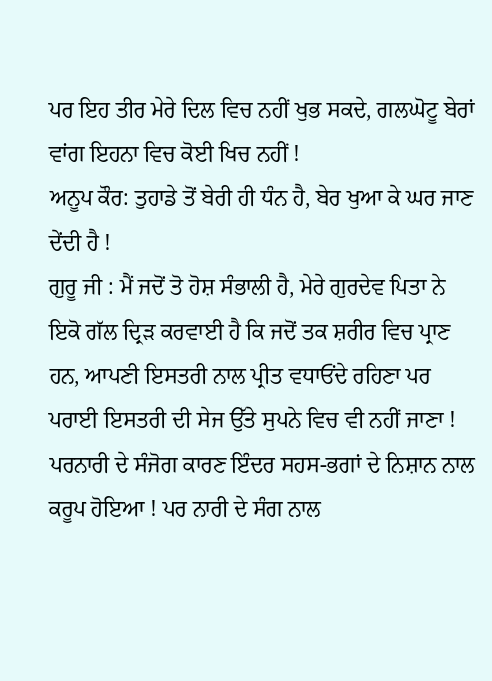ਪਰ ਇਹ ਤੀਰ ਮੇਰੇ ਦਿਲ ਵਿਚ ਨਹੀਂ ਖੁਭ ਸਕਦੇ, ਗਲਘੋਟੂ ਬੇਰਾਂ ਵਾਂਗ ਇਹਨਾ ਵਿਚ ਕੋਈ ਖਿਚ ਨਹੀਂ !
ਅਨੂਪ ਕੌਰ: ਤੁਹਾਡੇ ਤੋਂ ਬੇਰੀ ਹੀ ਧੰਨ ਹੈ, ਬੇਰ ਖੁਆ ਕੇ ਘਰ ਜਾਣ ਦੇਂਦੀ ਹੈ !
ਗੁਰੂ ਜੀ : ਮੈਂ ਜਦੋਂ ਤੋ ਹੋਸ਼ ਸੰਭਾਲੀ ਹੈ, ਮੇਰੇ ਗੁਰਦੇਵ ਪਿਤਾ ਨੇ ਇਕੋ ਗੱਲ ਦ੍ਰਿੜ ਕਰਵਾਈ ਹੈ ਕਿ ਜਦੋਂ ਤਕ ਸ਼ਰੀਰ ਵਿਚ ਪ੍ਰਾਣ ਹਨ, ਆਪਣੀ ਇਸਤਰੀ ਨਾਲ ਪ੍ਰੀਤ ਵਧਾਓਂਦੇ ਰਹਿਣਾ ਪਰ ਪਰਾਈ ਇਸਤਰੀ ਦੀ ਸੇਜ ਉੱਤੇ ਸੁਪਨੇ ਵਿਚ ਵੀ ਨਹੀਂ ਜਾਣਾ ! ਪਰਨਾਰੀ ਦੇ ਸੰਜੋਗ ਕਾਰਣ ਇੰਦਰ ਸਹਸ-ਭਗਾਂ ਦੇ ਨਿਸ਼ਾਨ ਨਾਲ ਕਰੂਪ ਹੋਇਆ ! ਪਰ ਨਾਰੀ ਦੇ ਸੰਗ ਨਾਲ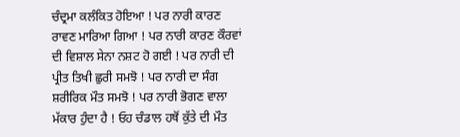ਚੰਦ੍ਰਮਾ ਕਲੰਕਿਤ ਹੋਇਆ ! ਪਰ ਨਾਰੀ ਕਾਰਣ ਰਾਵਣ ਮਾਰਿਆ ਗਿਆ ! ਪਰ ਨਾਰੀ ਕਾਰਣ ਕੌਰਵਾਂ ਦੀ ਵਿਸ਼ਾਲ ਸੇਨਾ ਨਸ਼ਟ ਹੋ ਗਈ ! ਪਰ ਨਾਰੀ ਦੀ ਪ੍ਰੀਤ ਤਿਖੀ ਛੁਰੀ ਸਮਝੋ ! ਪਰ ਨਾਰੀ ਦਾ ਸੰਗ ਸ਼ਰੀਰਿਕ ਮੌਤ ਸਮਝੋ ! ਪਰ ਨਾਰੀ ਭੋਗਣ ਵਾਲਾ ਮੱਕਾਰ ਹੁੰਦਾ ਹੈ ! ਓਹ ਚੰਡਾਲ ਹਥੋਂ ਕੁੱਤੇ ਦੀ ਮੌਤ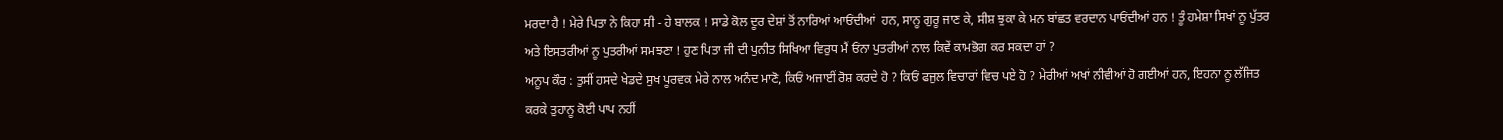ਮਰਦਾ ਹੈ ! ਮੇਰੇ ਪਿਤਾ ਨੇ ਕਿਹਾ ਸੀ - ਹੇ ਬਾਲਕ ! ਸਾਡੇ ਕੋਲ ਦੂਰ ਦੇਸ਼ਾਂ ਤੋਂ ਨਾਰਿਆਂ ਆਓਂਦੀਆਂ  ਹਨ, ਸਾਨੂ ਗੁਰੂ ਜਾਣ ਕੇ, ਸੀਸ਼ ਝੁਕਾ ਕੇ ਮਨ ਬਾਂਛਤ ਵਰਦਾਨ ਪਾਓਂਦੀਆਂ ਹਨ ! ਤੂੰ ਹਮੇਸ਼ਾ ਸਿਖਾਂ ਨੂ ਪੁੱਤਰ ਅਤੇ ਇਸਤਰੀਆਂ ਨੂ ਪੁਤਰੀਆਂ ਸਮਝਣਾ ! ਹੁਣ ਪਿਤਾ ਜੀ ਦੀ ਪੁਨੀਤ ਸਿਖਿਆ ਵਿਰੁਧ ਮੈਂ ਓਂਨਾ ਪੁਤਰੀਆਂ ਨਾਲ ਕਿਵੇਂ ਕਾਮਭੋਗ ਕਰ ਸਕਦਾ ਹਾਂ ?
ਅਨੂਪ ਕੌਰ : ਤੁਸੀਂ ਹਸਦੇ ਖੇਡਦੇ ਸੁਖ ਪੂਰਵਕ ਮੇਰੇ ਨਾਲ ਅਨੰਦ ਮਾਣੋ, ਕਿਓਂ ਅਜਾਈਂ ਰੋਸ਼ ਕਰਦੇ ਹੋ ? ਕਿਓਂ ਫਜੁਲ ਵਿਚਾਰਾਂ ਵਿਚ ਪਏ ਹੋ ? ਮੇਰੀਆਂ ਅਖਾਂ ਨੀਵੀਆਂ ਹੋ ਗਈਆਂ ਹਨ, ਇਹਨਾ ਨੂ ਲੱਜਿਤ ਕਰਕੇ ਤੁਹਾਨੂ ਕੋਈ ਪਾਪ ਨਹੀਂ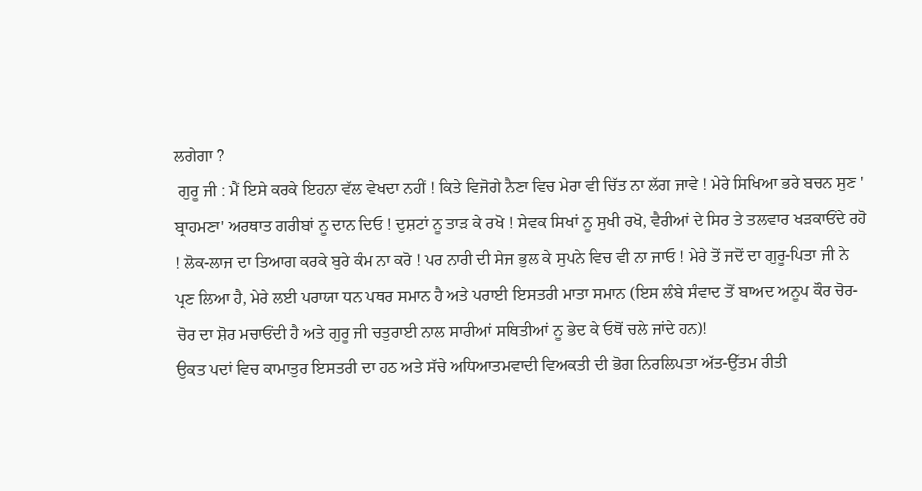ਲਗੇਗਾ ?
 ਗੁਰੂ ਜੀ : ਮੈਂ ਇਸੇ ਕਰਕੇ ਇਹਨਾ ਵੱਲ ਵੇਖਦਾ ਨਹੀਂ ! ਕਿਤੇ ਵਿਜੋਗੇ ਨੈਣਾ ਵਿਚ ਮੇਰਾ ਵੀ ਚਿੱਤ ਨਾ ਲੱਗ ਜਾਵੇ ! ਮੇਰੇ ਸਿਖਿਆ ਭਰੇ ਬਚਨ ਸੁਣ ' ਬ੍ਰਾਹਮਣਾ' ਅਰਥਾਤ ਗਰੀਬਾਂ ਨੂ ਦਾਨ ਦਿਓ ! ਦੁਸ਼ਟਾਂ ਨੂ ਤਾੜ ਕੇ ਰਖੋ ! ਸੇਵਕ ਸਿਖਾਂ ਨੂ ਸੁਖੀ ਰਖੋ, ਵੈਰੀਆਂ ਦੇ ਸਿਰ ਤੇ ਤਲਵਾਰ ਖੜਕਾਓਂਦੇ ਰਹੋ ! ਲੋਕ-ਲਾਜ ਦਾ ਤਿਆਗ ਕਰਕੇ ਬੁਰੇ ਕੰਮ ਨਾ ਕਰੋ ! ਪਰ ਨਾਰੀ ਦੀ ਸੇਜ ਭੁਲ ਕੇ ਸੁਪਨੇ ਵਿਚ ਵੀ ਨਾ ਜਾਓ ! ਮੇਰੇ ਤੋਂ ਜਦੋਂ ਦਾ ਗੁਰੂ-ਪਿਤਾ ਜੀ ਨੇ ਪ੍ਰਣ ਲਿਆ ਹੈ, ਮੇਰੇ ਲਈ ਪਰਾਯਾ ਧਨ ਪਥਰ ਸਮਾਨ ਹੈ ਅਤੇ ਪਰਾਈ ਇਸਤਰੀ ਮਾਤਾ ਸਮਾਨ (ਇਸ ਲੰਬੇ ਸੰਵਾਦ ਤੋਂ ਬਾਅਦ ਅਨੂਪ ਕੌਰ ਚੋਰ-ਚੋਰ ਦਾ ਸ਼ੋਰ ਮਚਾਓਂਦੀ ਹੈ ਅਤੇ ਗੁਰੂ ਜੀ ਚਤੁਰਾਈ ਨਾਲ ਸਾਰੀਆਂ ਸਥਿਤੀਆਂ ਨੂ ਭੇਦ ਕੇ ਓਥੋਂ ਚਲੇ ਜਾਂਦੇ ਹਨ)!
ਉਕਤ ਪਦਾਂ ਵਿਚ ਕਾਮਾਤੁਰ ਇਸਤਰੀ ਦਾ ਹਠ ਅਤੇ ਸੱਚੇ ਅਧਿਆਤਮਵਾਦੀ ਵਿਅਕਤੀ ਦੀ ਭੋਗ ਨਿਰਲਿਪਤਾ ਅੱਤ-ਉੱਤਮ ਰੀਤੀ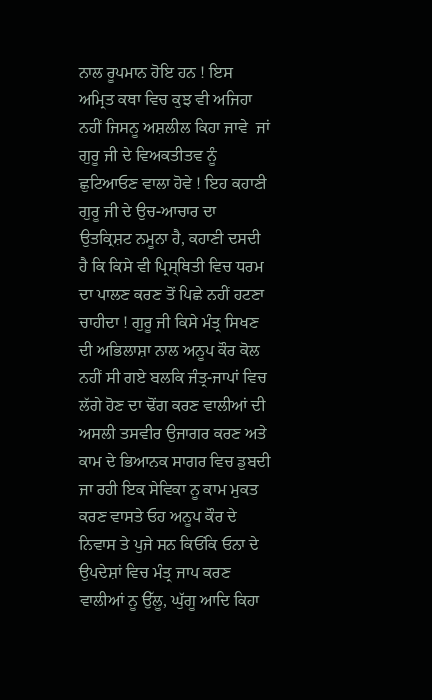ਨਾਲ ਰੂਪਮਾਨ ਹੋਇ ਹਨ ! ਇਸ ਅਮ੍ਰਿਤ ਕਥਾ ਵਿਚ ਕੁਝ ਵੀ ਅਜਿਹਾ ਨਹੀਂ ਜਿਸਨੂ ਅਸ਼ਲੀਲ ਕਿਹਾ ਜਾਵੇ  ਜਾਂ ਗੁਰੂ ਜੀ ਦੇ ਵਿਅਕਤੀਤਵ ਨੂੰ ਛੁਟਿਆਓਣ ਵਾਲਾ ਹੋਵੇ ! ਇਹ ਕਹਾਣੀ ਗੁਰੂ ਜੀ ਦੇ ਉਚ-ਆਚਾਰ ਦਾ ਉਤਕ੍ਰਿਸ਼ਟ ਨਮੂਨਾ ਹੈ, ਕਹਾਣੀ ਦਸਦੀ ਹੈ ਕਿ ਕਿਸੇ ਵੀ ਪ੍ਰਿਸ੍ਥਿਤੀ ਵਿਚ ਧਰਮ ਦਾ ਪਾਲਣ ਕਰਣ ਤੋਂ ਪਿਛੇ ਨਹੀਂ ਹਟਣਾ ਚਾਹੀਦਾ ! ਗੁਰੂ ਜੀ ਕਿਸੇ ਮੰਤ੍ਰ ਸਿਖਣ ਦੀ ਅਭਿਲਾਸ਼ਾ ਨਾਲ ਅਨੂਪ ਕੌਰ ਕੋਲ ਨਹੀਂ ਸੀ ਗਏ ਬਲਕਿ ਜੰਤ੍ਰ-ਜਾਪਾਂ ਵਿਚ  ਲੱਗੇ ਹੋਣ ਦਾ ਢੋਂਗ ਕਰਣ ਵਾਲੀਆਂ ਦੀ ਅਸਲੀ ਤਸਵੀਰ ਉਜਾਗਰ ਕਰਣ ਅਤੇ ਕਾਮ ਦੇ ਭਿਆਨਕ ਸਾਗਰ ਵਿਚ ਡੁਬਦੀ ਜਾ ਰਹੀ ਇਕ ਸੇਵਿਕਾ ਨੂ ਕਾਮ ਮੁਕਤ ਕਰਣ ਵਾਸਤੇ ਓਹ ਅਨੂਪ ਕੌਰ ਦੇ ਨਿਵਾਸ ਤੇ ਪੁਜੇ ਸਨ ਕਿਓਂਕਿ ਓਨਾ ਦੇ ਉਪਦੇਸ਼ਾਂ ਵਿਚ ਮੰਤ੍ਰ ਜਾਪ ਕਰਣ ਵਾਲੀਆਂ ਨੂ ਉੱਲੂ, ਘੁੱਗੂ ਆਦਿ ਕਿਹਾ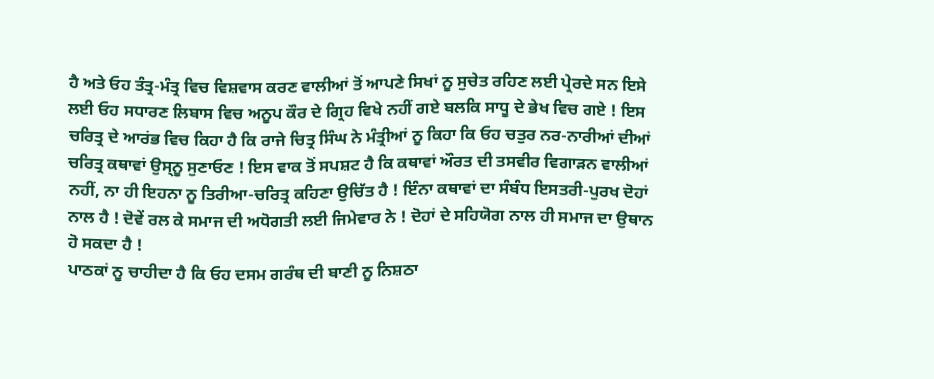ਹੈ ਅਤੇ ਓਹ ਤੰਤ੍ਰ-ਮੰਤ੍ਰ ਵਿਚ ਵਿਸ਼ਵਾਸ ਕਰਣ ਵਾਲੀਆਂ ਤੋਂ ਆਪਣੇ ਸਿਖਾਂ ਨੂ ਸੁਚੇਤ ਰਹਿਣ ਲਈ ਪ੍ਰੇਰਦੇ ਸਨ ਇਸੇ ਲਈ ਓਹ ਸਧਾਰਣ ਲਿਬਾਸ ਵਿਚ ਅਨੂਪ ਕੌਰ ਦੇ ਗ੍ਰਿਹ ਵਿਖੇ ਨਹੀਂ ਗਏ ਬਲਕਿ ਸਾਧੂ ਦੇ ਭੇਖ ਵਿਚ ਗਏ ! ਇਸ ਚਰਿਤ੍ਰ ਦੇ ਆਰਂਭ ਵਿਚ ਕਿਹਾ ਹੈ ਕਿ ਰਾਜੇ ਚਿਤ੍ਰ ਸਿੰਘ ਨੇ ਮੰਤ੍ਰੀਆਂ ਨੂ ਕਿਹਾ ਕਿ ਓਹ ਚਤੁਰ ਨਰ-ਨਾਰੀਆਂ ਦੀਆਂ ਚਰਿਤ੍ਰ ਕਥਾਵਾਂ ਉਸ੍ਨੂ ਸੁਣਾਓਣ ! ਇਸ ਵਾਕ ਤੋਂ ਸਪਸ਼ਟ ਹੈ ਕਿ ਕਥਾਵਾਂ ਔਰਤ ਦੀ ਤਸਵੀਰ ਵਿਗਾੜਨ ਵਾਲੀਆਂ ਨਹੀਂ, ਨਾ ਹੀ ਇਹਨਾ ਨੂ ਤਿਰੀਆ-ਚਰਿਤ੍ਰ ਕਹਿਣਾ ਉਚਿੱਤ ਹੈ ! ਇੰਨਾ ਕਥਾਵਾਂ ਦਾ ਸੰਬੰਧ ਇਸਤਰੀ-ਪੁਰਖ ਦੋਹਾਂ ਨਾਲ ਹੈ ! ਦੋਵੇਂ ਰਲ ਕੇ ਸਮਾਜ ਦੀ ਅਧੋਗਤੀ ਲਈ ਜਿਮੇਵਾਰ ਨੇ ! ਦੋਹਾਂ ਦੇ ਸਹਿਯੋਗ ਨਾਲ ਹੀ ਸਮਾਜ ਦਾ ਉਥਾਨ ਹੋ ਸਕਦਾ ਹੈ !
ਪਾਠਕਾਂ ਨੂ ਚਾਹੀਦਾ ਹੈ ਕਿ ਓਹ ਦਸਮ ਗਰੰਥ ਦੀ ਬਾਣੀ ਨੂ ਨਿਸ਼ਠਾ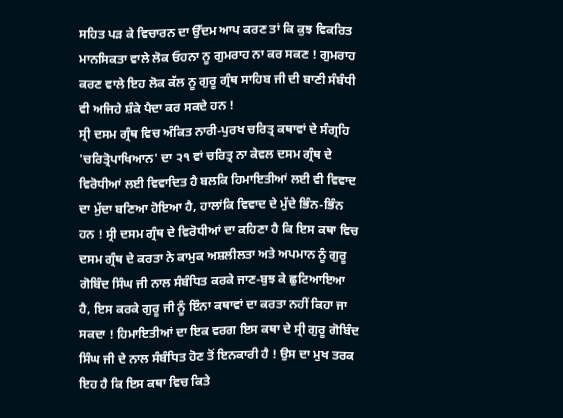ਸਹਿਤ ਪੜ ਕੇ ਵਿਚਾਰਨ ਦਾ ਉੱਦਮ ਆਪ ਕਰਣ ਤਾਂ ਕਿ ਕੁਝ ਵਿਕਰਿਤ ਮਾਨਸਿਕਤਾ ਵਾਲੇ ਲੋਕ ਓਹਨਾ ਨੂ ਗੁਮਰਾਹ ਨਾ ਕਰ ਸਕਣ ! ਗੁਮਰਾਹ ਕਰਣ ਵਾਲੇ ਇਹ ਲੋਕ ਕੱਲ ਨੂ ਗੁਰੂ ਗ੍ਰੰਥ ਸਾਹਿਬ ਜੀ ਦੀ ਬਾਣੀ ਸੰਬੰਧੀ ਵੀ ਅਜਿਹੇ ਸ਼ੰਕੇ ਪੈਦਾ ਕਰ ਸਕਦੇ ਹਨ !
ਸ੍ਰੀ ਦਸਮ ਗ੍ਰੰਥ ਵਿਚ ਅੰਕਿਤ ਨਾਰੀ-ਪੁਰਖ ਚਰਿਤ੍ਰ ਕਥਾਵਾਂ ਦੇ ਸੰਗ੍ਰਹਿ 'ਚਰਿਤ੍ਰੋਪਾਖਿਆਨ' ਦਾ ੨੧ ਵਾਂ ਚਰਿਤ੍ਰ ਨਾ ਕੇਵਲ ਦਸਮ ਗ੍ਰੰਥ ਦੇ ਵਿਰੋਧੀਆਂ ਲਈ ਵਿਵਾਦਿਤ ਹੈ ਬਲਕਿ ਹਿਮਾਇਤੀਆਂ ਲਈ ਵੀ ਵਿਵਾਦ ਦਾ ਮੁੱਦਾ ਬਣਿਆ ਹੋਇਆ ਹੈ, ਹਾਲਾਂਕਿ ਵਿਵਾਦ ਦੇ ਮੁੱਦੇ ਭਿੰਨ-ਭਿੰਨ ਹਨ ! ਸ੍ਰੀ ਦਸਮ ਗ੍ਰੰਥ ਦੇ ਵਿਰੋਧੀਆਂ ਦਾ ਕਹਿਣਾ ਹੈ ਕਿ ਇਸ ਕਥਾ ਵਿਚ ਦਸਮ ਗ੍ਰੰਥ ਦੇ ਕਰਤਾ ਨੇ ਕਾਮੁਕ ਅਸ਼ਲੀਲਤਾ ਅਤੇ ਅਪਮਾਨ ਨੂੰ ਗੁਰੂ ਗੋਬਿੰਦ ਸਿੰਘ ਜੀ ਨਾਲ ਸੰਬੰਧਿਤ ਕਰਕੇ ਜਾਣ-ਬੁਝ ਕੇ ਛੁਟਿਆਇਆ ਹੈ, ਇਸ ਕਰਕੇ ਗੁਰੂ ਜੀ ਨੂੰ ਇੰਨਾ ਕਥਾਵਾਂ ਦਾ ਕਰਤਾ ਨਹੀਂ ਕਿਹਾ ਜਾ ਸਕਦਾ ! ਹਿਮਾਇਤੀਆਂ ਦਾ ਇਕ ਵਰਗ ਇਸ ਕਥਾ ਦੇ ਸ੍ਰੀ ਗੁਰੂ ਗੋਬਿੰਦ ਸਿੰਘ ਜੀ ਦੇ ਨਾਲ ਸੰਬੰਧਿਤ ਹੋਣ ਤੋਂ ਇਨਕਾਰੀ ਹੈ ! ਉਸ ਦਾ ਮੁਖ ਤਰਕ ਇਹ ਹੈ ਕਿ ਇਸ ਕਥਾ ਵਿਚ ਕਿਤੇ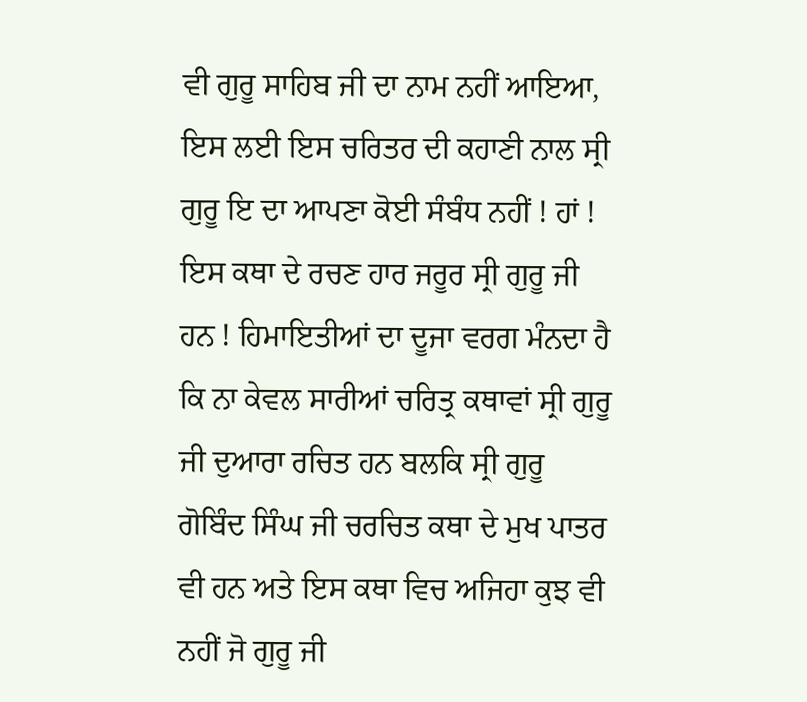ਵੀ ਗੁਰੂ ਸਾਹਿਬ ਜੀ ਦਾ ਨਾਮ ਨਹੀਂ ਆਇਆ, ਇਸ ਲਈ ਇਸ ਚਰਿਤਰ ਦੀ ਕਹਾਣੀ ਨਾਲ ਸ੍ਰੀ ਗੁਰੂ ਇ ਦਾ ਆਪਣਾ ਕੋਈ ਸੰਬੰਧ ਨਹੀਂ ! ਹਾਂ ! ਇਸ ਕਥਾ ਦੇ ਰਚਣ ਹਾਰ ਜਰੂਰ ਸ੍ਰੀ ਗੁਰੂ ਜੀ ਹਨ ! ਹਿਮਾਇਤੀਆਂ ਦਾ ਦੂਜਾ ਵਰਗ ਮੰਨਦਾ ਹੈ ਕਿ ਨਾ ਕੇਵਲ ਸਾਰੀਆਂ ਚਰਿਤ੍ਰ ਕਥਾਵਾਂ ਸ੍ਰੀ ਗੁਰੂ ਜੀ ਦੁਆਰਾ ਰਚਿਤ ਹਨ ਬਲਕਿ ਸ੍ਰੀ ਗੁਰੂ ਗੋਬਿੰਦ ਸਿੰਘ ਜੀ ਚਰਚਿਤ ਕਥਾ ਦੇ ਮੁਖ ਪਾਤਰ ਵੀ ਹਨ ਅਤੇ ਇਸ ਕਥਾ ਵਿਚ ਅਜਿਹਾ ਕੁਝ ਵੀ ਨਹੀਂ ਜੋ ਗੁਰੂ ਜੀ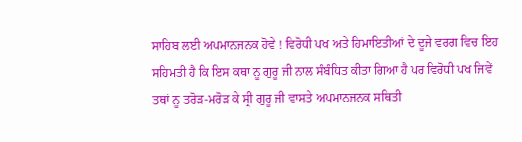ਸਾਹਿਬ ਲਈ ਅਪਮਾਨਜਨਕ ਹੋਵੇ ! ਵਿਰੋਧੀ ਪਖ ਅਤੇ ਹਿਮਾਇਤੀਆਂ ਦੇ ਦੂਜੇ ਵਰਗ ਵਿਚ ਇਹ ਸਹਿਮਤੀ ਹੈ ਕਿ ਇਸ ਕਥਾ ਨੂ ਗੁਰੂ ਜੀ ਨਾਲ ਸੰਬੰਧਿਤ ਕੀਤਾ ਗਿਆ ਹੈ ਪਰ ਵਿਰੋਧੀ ਪਖ ਜਿਵੇਂ ਤਥਾਂ ਨੂ ਤਰੋੜ-ਮਰੋੜ ਕੇ ਸ੍ਰੀ ਗੁਰੂ ਜੀ ਵਾਸਤੇ ਅਪਮਾਨਜਨਕ ਸਥਿਤੀ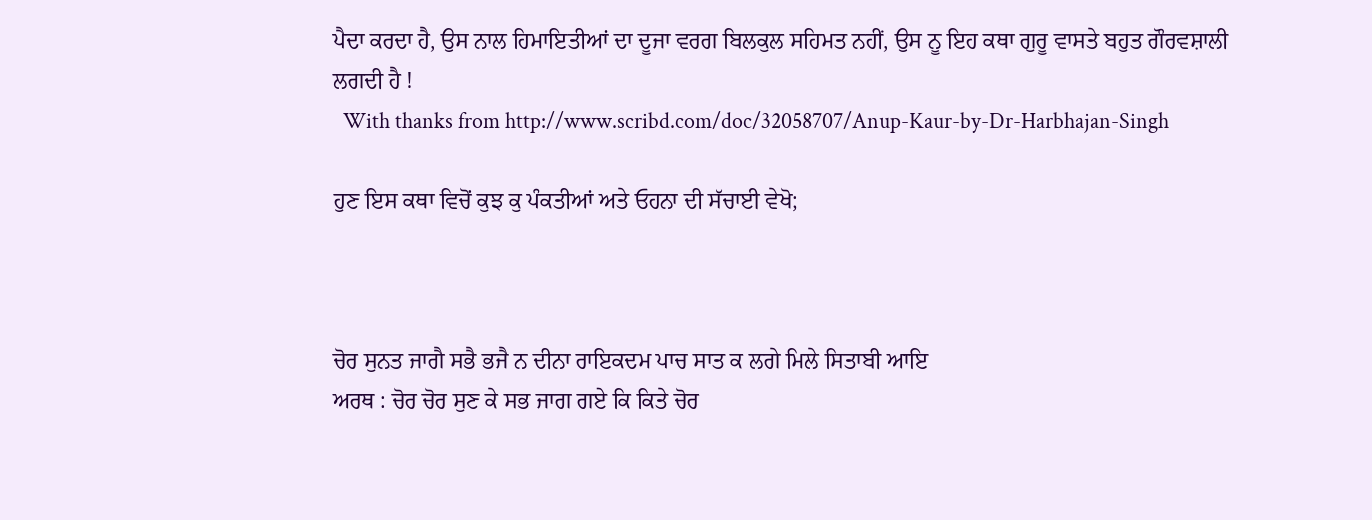ਪੈਦਾ ਕਰਦਾ ਹੈ, ਉਸ ਨਾਲ ਹਿਮਾਇਤੀਆਂ ਦਾ ਦੂਜਾ ਵਰਗ ਬਿਲਕੁਲ ਸਹਿਮਤ ਨਹੀਂ, ਉਸ ਨੂ ਇਹ ਕਥਾ ਗੁਰੂ ਵਾਸਤੇ ਬਹੁਤ ਗੌਰਵਸ਼ਾਲੀ ਲਗਦੀ ਹੈ !
  With thanks from http://www.scribd.com/doc/32058707/Anup-Kaur-by-Dr-Harbhajan-Singh

ਹੁਣ ਇਸ ਕਥਾ ਵਿਚੋਂ ਕੁਝ ਕੁ ਪੰਕਤੀਆਂ ਅਤੇ ਓਹਨਾ ਦੀ ਸੱਚਾਈ ਵੇਖੋ;



ਚੋਰ ਸੁਨਤ ਜਾਗੈ ਸਭੈ ਭਜੈ ਨ ਦੀਨਾ ਰਾਇਕਦਮ ਪਾਚ ਸਾਤ ਕ ਲਗੇ ਮਿਲੇ ਸਿਤਾਬੀ ਆਇ
ਅਰਥ : ਚੋਰ ਚੋਰ ਸੁਣ ਕੇ ਸਭ ਜਾਗ ਗਏ ਕਿ ਕਿਤੇ ਚੋਰ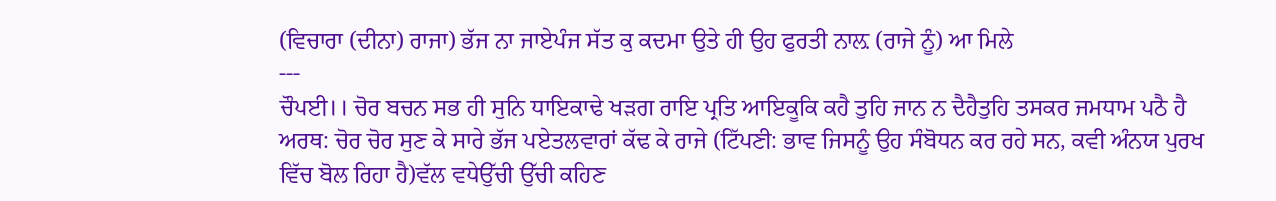(ਵਿਚਾਰਾ (ਦੀਨਾ) ਰਾਜਾ) ਭੱਜ ਨਾ ਜਾਏਪੰਜ ਸੱਤ ਕੁ ਕਦਮਾ ਉਤੇ ਹੀ ਉਹ ਫੁਰਤੀ ਨਾਲ਼ (ਰਾਜੇ ਨੂੰ) ਆ ਮਿਲੇ
---
ਚੌਪਈ।। ਚੋਰ ਬਚਨ ਸਭ ਹੀ ਸੁਨਿ ਧਾਇਕਾਢੇ ਖੜਗ ਰਾਇ ਪ੍ਰਤਿ ਆਇਕੂਕਿ ਕਹੈ ਤੁਹਿ ਜਾਨ ਨ ਦੈਹੈਤੁਹਿ ਤਸਕਰ ਜਮਧਾਮ ਪਠੈ ਹੈ
ਅਰਥ: ਚੋਰ ਚੋਰ ਸੁਣ ਕੇ ਸਾਰੇ ਭੱਜ ਪਏਤਲਵਾਰਾਂ ਕੱਢ ਕੇ ਰਾਜੇ (ਟਿੱਪਣੀ: ਭਾਵ ਜਿਸਨੂੰ ਉਹ ਸੰਬੋਧਨ ਕਰ ਰਹੇ ਸਨ, ਕਵੀ ਅੰਨਯ ਪੁਰਖ ਵਿੱਚ ਬੋਲ ਰਿਹਾ ਹੈ)ਵੱਲ ਵਧੇਉੱਚੀ ਉੱਚੀ ਕਹਿਣ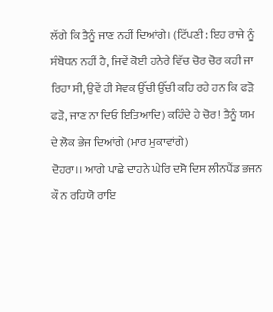ਲੱਗੇ ਕਿ ਤੈਨੂੰ ਜਾਣ ਨਹੀਂ ਦਿਆਂਗੇ। (ਟਿੱਪਣੀ: ਇਹ ਰਾਜੇ ਨੂੰ ਸੰਬੋਧਨ ਨਹੀਂ ਹੈ, ਜਿਵੇਂ ਕੋਈ ਹਨੇਰੇ ਵਿੱਚ ਚੋਰ ਚੋਰ ਕਹੀ ਜਾ ਰਿਹਾ ਸੀ, ਉਵੇਂ ਹੀ ਸੇਵਕ ਉੱਚੀ ਉੱਚੀ ਕਹਿ ਰਹੇ ਹਨ ਕਿ ਫੜੋ ਫੜੋ, ਜਾਣ ਨਾ ਦਿਓ ਇਤਿਆਦਿ) ਕਹਿੰਦੇ ਹੇ ਚੋਰ! ਤੈਨੂੰ ਯਮ ਦੇ ਲੋਕ ਭੇਜ ਦਿਆਂਗੇ (ਮਾਰ ਮੁਕਾਵਾਂਗੇ)
ਦੋਹਰਾ।। ਆਗੇ ਪਾਛੇ ਦਾਹਨੇ ਘੇਰਿ ਦਸੋ ਦਿਸ ਲੀਨਪੈਂਡ ਭਜਨ ਕੌ ਨ ਰਹਿਯੋ ਰਾਇ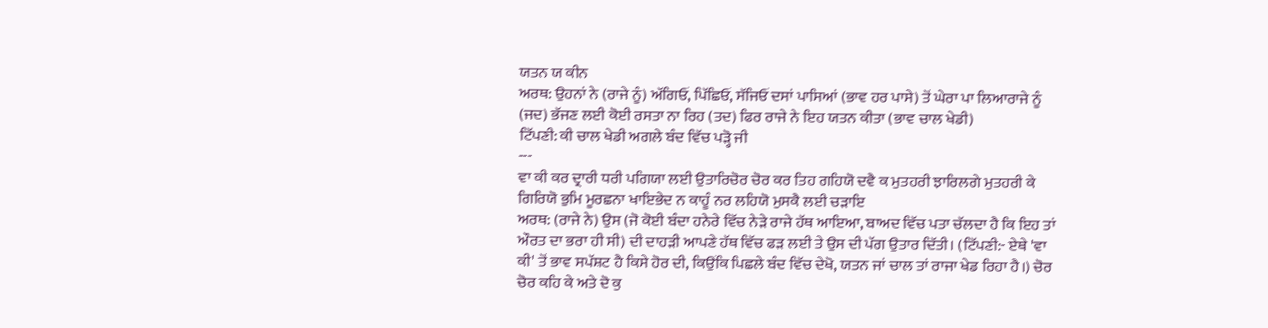ਯਤਨ ਯ ਕੀਨ
ਅਰਥ: ਉਹਨਾਂ ਨੇ (ਰਾਜੇ ਨੂੰ) ਅੱਗਿਓਂ, ਪਿੱਛਿਓਂ, ਸੱਜਿਓਂ ਦਸਾਂ ਪਾਸਿਆਂ (ਭਾਵ ਹਰ ਪਾਸੇ) ਤੋਂ ਘੇਰਾ ਪਾ ਲਿਆਰਾਜੇ ਨੂੰ (ਜਦ) ਭੱਜਣ ਲਈ ਕੋਈ ਰਸਤਾ ਨਾ ਰਿਹ (ਤਦ) ਫਿਰ ਰਾਜੇ ਨੇ ਇਹ ਯਤਨ ਕੀਤਾ (ਭਾਵ ਚਾਲ ਖੇਡੀ)
ਟਿੱਪਣੀ: ਕੀ ਚਾਲ ਖੇਡੀ ਅਗਲੇ ਬੰਦ ਵਿੱਚ ਪੜ੍ਹੋ ਜੀ
---
ਵਾ ਕੀ ਕਰ ਦ੍ਰਾਰੀ ਧਰੀ ਪਗਿਯਾ ਲਈ ਉਤਾਰਿਚੋਰ ਚੋਰ ਕਰ ਤਿਹ ਗਹਿਯੋ ਦਵੈ ਕ ਮੁਤਹਰੀ ਝਾਰਿਲਗੇ ਮੁਤਹਰੀ ਕੇ ਗਿਰਿਯੋ ਭੁਮਿ ਮੂਰਛਨਾ ਖਾਇਭੇਦ ਨ ਕਾਹੂੰ ਨਰ ਲਹਿਯੋ ਮੁਸਕੈ ਲਈ ਚੜਾਇ
ਅਰਥ: (ਰਾਜੇ ਨੇ) ਉਸ (ਜੋ ਕੋਈ ਬੰਦਾ ਹਨੇਰੇ ਵਿੱਚ ਨੇੜੇ ਰਾਜੇ ਹੱਥ ਆਇਆ, ਬਾਅਦ ਵਿੱਚ ਪਤਾ ਚੱਲਦਾ ਹੈ ਕਿ ਇਹ ਤਾਂ ਔਰਤ ਦਾ ਭਰਾ ਹੀ ਸੀ) ਦੀ ਦਾਹੜੀ ਆਪਣੇ ਹੱਥ ਵਿੱਚ ਫੜ ਲਈ ਤੇ ਉਸ ਦੀ ਪੱਗ ਉਤਾਰ ਦਿੱਤੀ। (ਟਿੱਪਣੀ:- ਏਥੇ 'ਵਾ ਕੀ' ਤੋਂ ਭਾਵ ਸਪੱਸ਼ਟ ਹੈ ਕਿਸੇ ਹੋਰ ਦੀ, ਕਿਉਂਕਿ ਪਿਛਲੇ ਬੰਦ ਵਿੱਚ ਦੇਖੋ, ਯਤਨ ਜਾਂ ਚਾਲ ਤਾਂ ਰਾਜਾ ਖੇਡ ਰਿਹਾ ਹੈ।) ਚੋਰ ਚੋਰ ਕਹਿ ਕੇ ਅਤੇ ਦੋ ਕੁ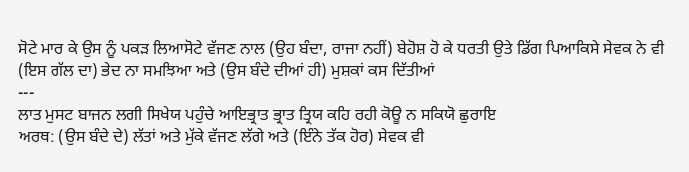ਸੋਟੇ ਮਾਰ ਕੇ ਉਸ ਨੂੰ ਪਕੜ ਲਿਆਸੋਟੇ ਵੱਜਣ ਨਾਲ (ਉਹ ਬੰਦਾ, ਰਾਜਾ ਨਹੀਂ) ਬੇਹੋਸ਼ ਹੋ ਕੇ ਧਰਤੀ ਉਤੇ ਡਿੱਗ ਪਿਆਕਿਸੇ ਸੇਵਕ ਨੇ ਵੀ (ਇਸ ਗੱਲ ਦਾ) ਭੇਦ ਨਾ ਸਮਝਿਆ ਅਤੇ (ਉਸ ਬੰਦੇ ਦੀਆਂ ਹੀ) ਮੁਸ਼ਕਾਂ ਕਸ ਦਿੱਤੀਆਂ
---
ਲਾਤ ਮੁਸਟ ਬਾਜਨ ਲਗੀ ਸਿਖੇਯ ਪਹੁੰਚੇ ਆਇਭ੍ਰਾਤ ਭ੍ਰਾਤ ਤ੍ਰਿਯ ਕਹਿ ਰਹੀ ਕੋਊ ਨ ਸਕਿਯੋ ਛੁਰਾਇ
ਅਰਥ: (ਉਸ ਬੰਦੇ ਦੇ) ਲੱਤਾਂ ਅਤੇ ਮੁੱਕੇ ਵੱਜਣ ਲੱਗੇ ਅਤੇ (ਇੰਨੇ ਤੱਕ ਹੋਰ) ਸੇਵਕ ਵੀ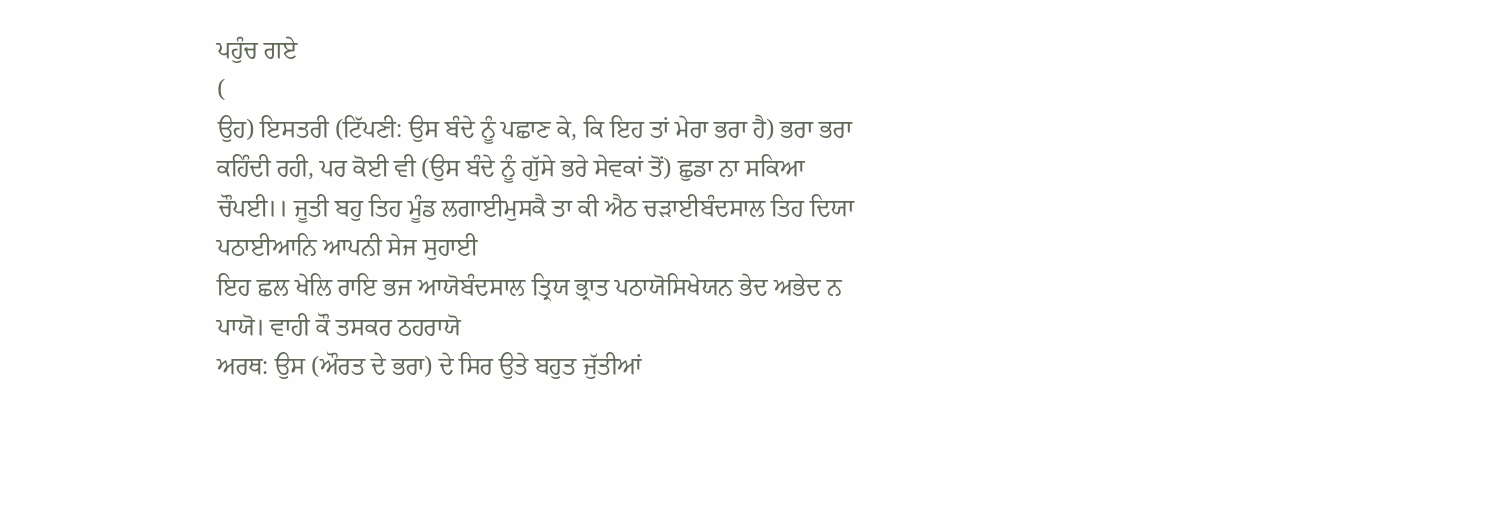ਪਹੁੰਚ ਗਏ
(
ਉਹ) ਇਸਤਰੀ (ਟਿੱਪਣੀ: ਉਸ ਬੰਦੇ ਨੂੰ ਪਛਾਣ ਕੇ, ਕਿ ਇਹ ਤਾਂ ਮੇਰਾ ਭਰਾ ਹੈ) ਭਰਾ ਭਰਾ ਕਹਿੰਦੀ ਰਹੀ, ਪਰ ਕੋਈ ਵੀ (ਉਸ ਬੰਦੇ ਨੂੰ ਗੁੱਸੇ ਭਰੇ ਸੇਵਕਾਂ ਤੋਂ) ਛੁਡਾ ਨਾ ਸਕਿਆ
ਚੌਪਈ।। ਜੂਤੀ ਬਹੁ ਤਿਹ ਮੂੰਡ ਲਗਾਈਮੁਸਕੈ ਤਾ ਕੀ ਐਠ ਚੜਾਈਬੰਦਸਾਲ ਤਿਹ ਦਿਯਾ ਪਠਾਈਆਨਿ ਆਪਨੀ ਸੇਜ ਸੁਹਾਈ
ਇਹ ਛਲ ਖੇਲਿ ਰਾਇ ਭਜ ਆਯੋਬੰਦਸਾਲ ਤ੍ਰਿਯ ਭ੍ਰਾਤ ਪਠਾਯੋਸਿਖੇਯਨ ਭੇਦ ਅਭੇਦ ਨ ਪਾਯੋ। ਵਾਹੀ ਕੌ ਤਸਕਰ ਠਹਰਾਯੋ
ਅਰਥ: ਉਸ (ਔਰਤ ਦੇ ਭਰਾ) ਦੇ ਸਿਰ ਉਤੇ ਬਹੁਤ ਜੁੱਤੀਆਂ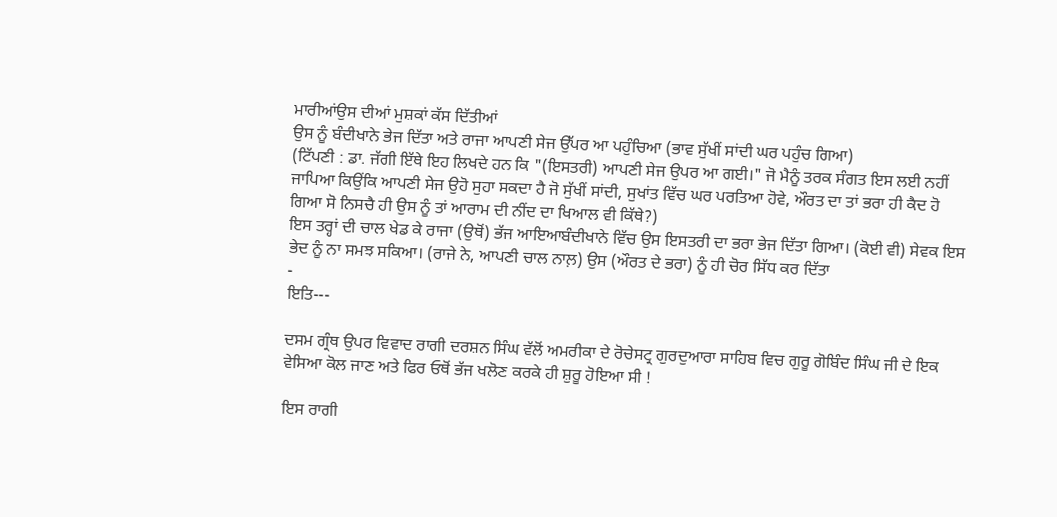ਮਾਰੀਆਂਉਸ ਦੀਆਂ ਮੁਸ਼ਕਾਂ ਕੱਸ ਦਿੱਤੀਆਂ
ਉਸ ਨੂੰ ਬੰਦੀਖਾਨੇ ਭੇਜ ਦਿੱਤਾ ਅਤੇ ਰਾਜਾ ਆਪਣੀ ਸੇਜ ਉੱਪਰ ਆ ਪਹੁੰਚਿਆ (ਭਾਵ ਸੁੱਖੀਂ ਸਾਂਦੀ ਘਰ ਪਹੁੰਚ ਗਿਆ)
(ਟਿੱਪਣੀ : ਡਾ. ਜੱਗੀ ਇੱਥੇ ਇਹ ਲਿਖਦੇ ਹਨ ਕਿ "(ਇਸਤਰੀ) ਆਪਣੀ ਸੇਜ ਉਪਰ ਆ ਗਈ।" ਜੋ ਮੈਨੂੰ ਤਰਕ ਸੰਗਤ ਇਸ ਲਈ ਨਹੀਂ ਜਾਪਿਆ ਕਿਉਂਕਿ ਆਪਣੀ ਸੇਜ ਉਹੋ ਸੁਹਾ ਸਕਦਾ ਹੈ ਜੋ ਸੁੱਖੀਂ ਸਾਂਦੀ, ਸੁਖਾਂਤ ਵਿੱਚ ਘਰ ਪਰਤਿਆ ਹੋਵੇ, ਔਰਤ ਦਾ ਤਾਂ ਭਰਾ ਹੀ ਕੈਦ ਹੋ ਗਿਆ ਸੋ ਨਿਸਚੈ ਹੀ ਉਸ ਨੂੰ ਤਾਂ ਆਰਾਮ ਦੀ ਨੀਂਦ ਦਾ ਖਿਆਲ ਵੀ ਕਿੱਥੇ?)
ਇਸ ਤਰ੍ਹਾਂ ਦੀ ਚਾਲ ਖੇਡ ਕੇ ਰਾਜਾ (ਉਥੋਂ) ਭੱਜ ਆਇਆਬੰਦੀਖਾਨੇ ਵਿੱਚ ਉਸ ਇਸਤਰੀ ਦਾ ਭਰਾ ਭੇਜ ਦਿੱਤਾ ਗਿਆ। (ਕੋਈ ਵੀ) ਸੇਵਕ ਇਸ ਭੇਦ ਨੂੰ ਨਾ ਸਮਝ ਸਕਿਆ। (ਰਾਜੇ ਨੇ, ਆਪਣੀ ਚਾਲ ਨਾਲ਼) ਉਸ (ਔਰਤ ਦੇ ਭਰਾ) ਨੂੰ ਹੀ ਚੋਰ ਸਿੱਧ ਕਰ ਦਿੱਤਾ
-
ਇਤਿ---

ਦਸਮ ਗ੍ਰੰਥ ਉਪਰ ਵਿਵਾਦ ਰਾਗੀ ਦਰਸ਼ਨ ਸਿੰਘ ਵੱਲੋਂ ਅਮਰੀਕਾ ਦੇ ਰੋਚੇਸਟ੍ਰ ਗੁਰਦੁਆਰਾ ਸਾਹਿਬ ਵਿਚ ਗੁਰੂ ਗੋਬਿੰਦ ਸਿੰਘ ਜੀ ਦੇ ਇਕ ਵੇਸਿਆ ਕੋਲ ਜਾਣ ਅਤੇ ਫਿਰ ਓਥੋਂ ਭੱਜ ਖਲੋਣ ਕਰਕੇ ਹੀ ਸ਼ੁਰੂ ਹੋਇਆ ਸੀ !

ਇਸ ਰਾਗੀ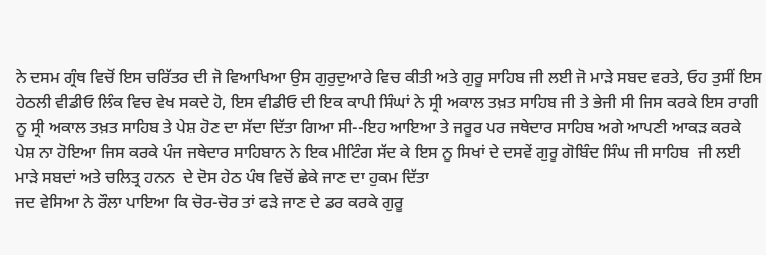ਨੇ ਦਸਮ ਗ੍ਰੰਥ ਵਿਚੋਂ ਇਸ ਚਰਿੱਤਰ ਦੀ ਜੋ ਵਿਆਖਿਆ ਉਸ ਗੁਰੁਦੁਆਰੇ ਵਿਚ ਕੀਤੀ ਅਤੇ ਗੁਰੂ ਸਾਹਿਬ ਜੀ ਲਈ ਜੋ ਮਾੜੇ ਸਬਦ ਵਰਤੇ, ਓਹ ਤੁਸੀਂ ਇਸ ਹੇਠਲੀ ਵੀਡੀਓ ਲਿੰਕ ਵਿਚ ਵੇਖ ਸਕਦੇ ਹੋ, ਇਸ ਵੀਡੀਓ ਦੀ ਇਕ ਕਾਪੀ ਸਿੰਘਾਂ ਨੇ ਸ੍ਰੀ ਅਕਾਲ ਤਖ਼ਤ ਸਾਹਿਬ ਜੀ ਤੇ ਭੇਜੀ ਸੀ ਜਿਸ ਕਰਕੇ ਇਸ ਰਾਗੀ ਨੂ ਸ੍ਰੀ ਅਕਾਲ ਤਖ਼ਤ ਸਾਹਿਬ ਤੇ ਪੇਸ਼ ਹੋਣ ਦਾ ਸੱਦਾ ਦਿੱਤਾ ਗਿਆ ਸੀ--ਇਹ ਆਇਆ ਤੇ ਜਰੂਰ ਪਰ ਜਥੇਦਾਰ ਸਾਹਿਬ ਅਗੇ ਆਪਣੀ ਆਕੜ ਕਰਕੇ ਪੇਸ਼ ਨਾ ਹੋਇਆ ਜਿਸ ਕਰਕੇ ਪੰਜ ਜਥੇਦਾਰ ਸਾਹਿਬਾਨ ਨੇ ਇਕ ਮੀਟਿੰਗ ਸੱਦ ਕੇ ਇਸ ਨੂ ਸਿਖਾਂ ਦੇ ਦਸਵੇਂ ਗੁਰੂ ਗੋਬਿੰਦ ਸਿੰਘ ਜੀ ਸਾਹਿਬ  ਜੀ ਲਈ ਮਾੜੇ ਸਬਦਾਂ ਅਤੇ ਚਲਿਤ੍ਰ ਹਨਨ  ਦੇ ਦੋਸ ਹੇਠ ਪੰਥ ਵਿਚੋਂ ਛੇਕੇ ਜਾਣ ਦਾ ਹੁਕਮ ਦਿੱਤਾ
ਜਦ ਵੇਸਿਆ ਨੇ ਰੌਲਾ ਪਾਇਆ ਕਿ ਚੋਰ-ਚੋਰ ਤਾਂ ਫੜੇ ਜਾਣ ਦੇ ਡਰ ਕਰਕੇ ਗੁਰੂ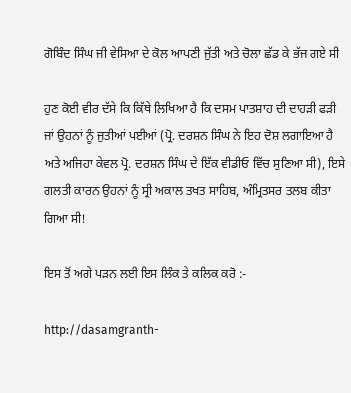ਗੋਬਿੰਦ ਸਿੰਘ ਜੀ ਵੇਸਿਆ ਦੇ ਕੋਲ ਆਪਣੀ ਜੁੱਤੀ ਅਤੇ ਚੋਲਾ ਛੱਡ ਕੇ ਭੱਜ ਗਏ ਸੀ

ਹੁਣ ਕੋਈ ਵੀਰ ਦੱਸੇ ਕਿ ਕਿੱਥੇ ਲਿਖਿਆ ਹੈ ਕਿ ਦਸਮ ਪਾਤਸ਼ਾਹ ਦੀ ਦਾਹੜੀ ਫੜੀ ਜਾਂ ਉਹਨਾਂ ਨੂੰ ਜੁਤੀਆਂ ਪਈਆਂ (ਪ੍ਰੋ. ਦਰਸ਼ਨ ਸਿੰਘ ਨੇ ਇਹ ਦੋਸ਼ ਲਗਾਇਆ ਹੈ ਅਤੇ ਅਜਿਹਾ ਕੇਵਲ ਪ੍ਰੋ. ਦਰਸ਼ਨ ਸਿੰਘ ਦੇ ਇੱਕ ਵੀਡੀਓ ਵਿੱਚ ਸੁਣਿਆ ਸੀ), ਇਸੇ ਗਲਤੀ ਕਾਰਨ ਉਹਨਾਂ ਨੂੰ ਸ੍ਰੀ ਅਕਾਲ ਤਖਤ ਸਾਹਿਬ, ਅੰਮ੍ਰਿਤਸਰ ਤਲਬ ਕੀਤਾ ਗਿਆ ਸੀ!

ਇਸ ਤੋਂ ਅਗੇ ਪੜਨ ਲਈ ਇਸ ਲਿੰਕ ਤੇ ਕਲਿਕ ਕਰੋ :-

http://dasamgranth-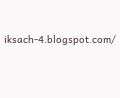iksach-4.blogspot.com/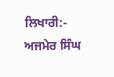ਲਿਖਾਰੀ:- ਅਜਮੇਰ ਸਿੰਘ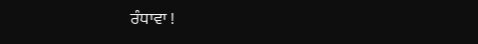ਰੰਧਾਵਾ !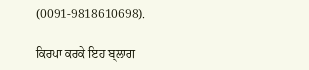(0091-9818610698).

ਕਿਰਪਾ ਕਰਕੇ ਇਹ ਬ੍ਲਾਗ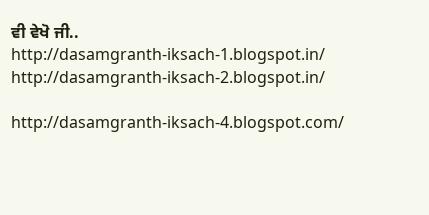ਵੀ ਵੇਖੋ ਜੀ..
http://dasamgranth-iksach-1.blogspot.in/
http://dasamgranth-iksach-2.blogspot.in/

http://dasamgranth-iksach-4.blogspot.com/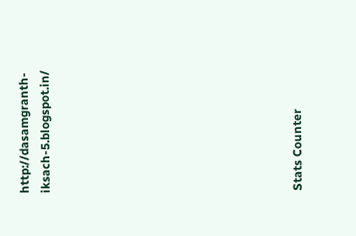http://dasamgranth-iksach-5.blogspot.in/











Stats Counter